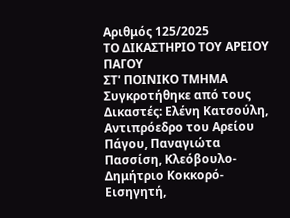Αριθμός 125/2025
ΤΟ ΔΙΚΑΣΤΗΡΙΟ ΤΟΥ ΑΡΕΙΟΥ ΠΑΓΟΥ
ΣΤ' ΠΟΙΝΙΚΟ ΤΜΗΜΑ
Συγκροτήθηκε από τους Δικαστές: Ελένη Κατσούλη, Αντιπρόεδρο του Αρείου Πάγου, Παναγιώτα Πασσίση, Κλεόβουλο-Δημήτριο Κοκκορό-Εισηγητή,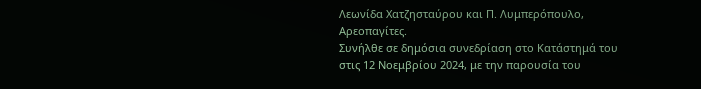Λεωνίδα Χατζησταύρου και Π. Λυμπερόπουλο, Αρεοπαγίτες.
Συνήλθε σε δημόσια συνεδρίαση στο Κατάστημά του στις 12 Νοεμβρίου 2024, με την παρουσία του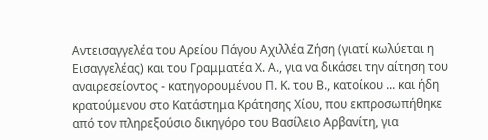Αντεισαγγελέα του Αρείου Πάγου Αχιλλέα Ζήση (γιατί κωλύεται η Εισαγγελέας) και του Γραμματέα Χ. Α., για να δικάσει την αίτηση του αναιρεσείοντος - κατηγορουμένου Π. Κ. του Β., κατοίκου ... και ήδη κρατούμενου στο Κατάστημα Κράτησης Χίου, που εκπροσωπήθηκε από τον πληρεξούσιο δικηγόρο του Βασίλειο Αρβανίτη, για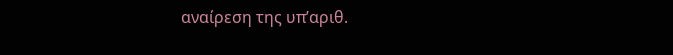αναίρεση της υπ’αριθ.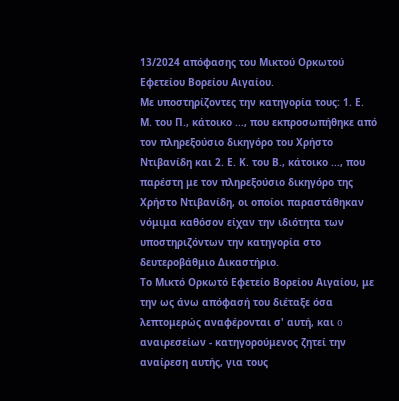13/2024 απόφασης του Μικτού Ορκωτού Εφετείου Βορείου Αιγαίου.
Με υποστηρίζοντες την κατηγορία τους: 1. Ε. Μ. του Π., κάτοικο ..., που εκπροσωπήθηκε από τον πληρεξούσιο δικηγόρο του Χρήστο Ντιβανίδη και 2. Ε. Κ. του Β., κάτοικο ..., που παρέστη με τον πληρεξούσιο δικηγόρο της Χρήστο Ντιβανίδη, οι οποίοι παραστάθηκαν νόμιμα καθόσον είχαν την ιδιότητα των υποστηριζόντων την κατηγορία στο δευτεροβάθμιο Δικαστήριο.
Το Μικτό Ορκωτό Εφετείο Βορείου Αιγαίου, με την ως άνω απόφασή του διέταξε όσα λεπτομερώς αναφέρονται σ' αυτή, και o αναιρεσείων - κατηγορούμενος ζητεί την αναίρεση αυτής, για τους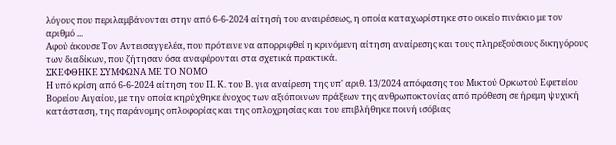λόγους που περιλαμβάνονται στην από 6-6-2024 αίτησή του αναιρέσεως, η οποία καταχωρίστηκε στο οικείο πινάκιο με τον αριθμό ...
Αφού άκουσε Τον Αντεισαγγελέα, που πρότεινε να απορριφθεί η κρινόμενη αίτηση αναίρεσης και τους πληρεξούσιους δικηγόρους των διαδίκων, που ζήτησαν όσα αναφέρονται στα σχετικά πρακτικά.
ΣΚΕΦΘΗΚΕ ΣΥΜΦΩΝΑ ΜΕ ΤΟ ΝΟΜΟ
Η υπό κρίση από 6-6-2024 αίτηση του Π. Κ. του Β. για αναίρεση της υπ' αριθ. 13/2024 απόφασης του Μικτού Ορκωτού Εφετείου Βορείου Αιγαίου, με την οποία κηρύχθηκε ένοχος των αξιόποινων πράξεων της ανθρωποκτονίας από πρόθεση σε ήρεμη ψυχική κατάσταση, της παράνομης οπλοφορίας και της οπλοχρησίας και του επιβλήθηκε ποινή ισόβιας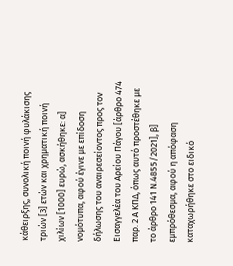κάθειρξης, συνολική ποινή φυλάκισης τριών [3] ετών και χρηματική ποινή χιλίων [1000] ευρώ, ασκήθηκε: α] νομότυπα, αφού έγινε με επίδοση δήλωσης του αναιρεσείοντος προς τον Εισαγγελέα του Αρείου Πάγου [άρθρο 474 παρ. 2 Α ΚΠΔ, όπως αυτό προστέθηκε με το άρθρο 141 Ν.4855/2021], β] εμπρόθεσμα, αφού η απόφαση καταχωρήθηκε στο ειδικό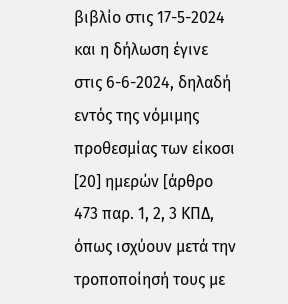βιβλίο στις 17-5-2024 και η δήλωση έγινε στις 6-6-2024, δηλαδή εντός της νόμιμης προθεσμίας των είκοσι [20] ημερών [άρθρο 473 παρ. 1, 2, 3 ΚΠΔ, όπως ισχύουν μετά την τροποποίησή τους με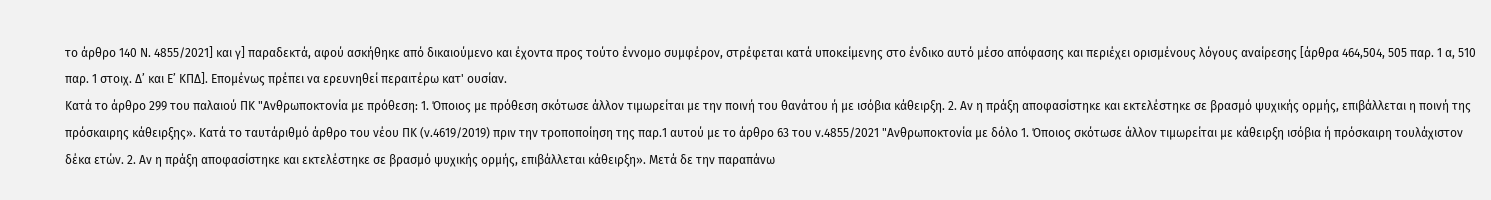το άρθρο 140 Ν. 4855/2021] και γ] παραδεκτά, αφού ασκήθηκε από δικαιούμενο και έχοντα προς τούτο έννομο συμφέρον, στρέφεται κατά υποκείμενης στο ένδικο αυτό μέσο απόφασης και περιέχει ορισμένους λόγους αναίρεσης [άρθρα 464,504, 505 παρ. 1 α, 510 παρ. 1 στοιχ. Δ’ και Ε’ ΚΠΔ]. Επομένως πρέπει να ερευνηθεί περαιτέρω κατ' ουσίαν.
Κατά το άρθρο 299 του παλαιού ΠΚ "Ανθρωποκτονία με πρόθεση: 1. Όποιος με πρόθεση σκότωσε άλλον τιμωρείται με την ποινή του θανάτου ή με ισόβια κάθειρξη. 2. Αν η πράξη αποφασίστηκε και εκτελέστηκε σε βρασμό ψυχικής ορμής, επιβάλλεται η ποινή της πρόσκαιρης κάθειρξης». Κατά το ταυτάριθμό άρθρο του νέου ΠΚ (ν.4619/2019) πριν την τροποποίηση της παρ.1 αυτού με το άρθρο 63 του ν.4855/2021 "Ανθρωποκτονία με δόλο 1. Όποιος σκότωσε άλλον τιμωρείται με κάθειρξη ισόβια ή πρόσκαιρη τουλάχιστον δέκα ετών. 2. Αν η πράξη αποφασίστηκε και εκτελέστηκε σε βρασμό ψυχικής ορμής, επιβάλλεται κάθειρξη». Μετά δε την παραπάνω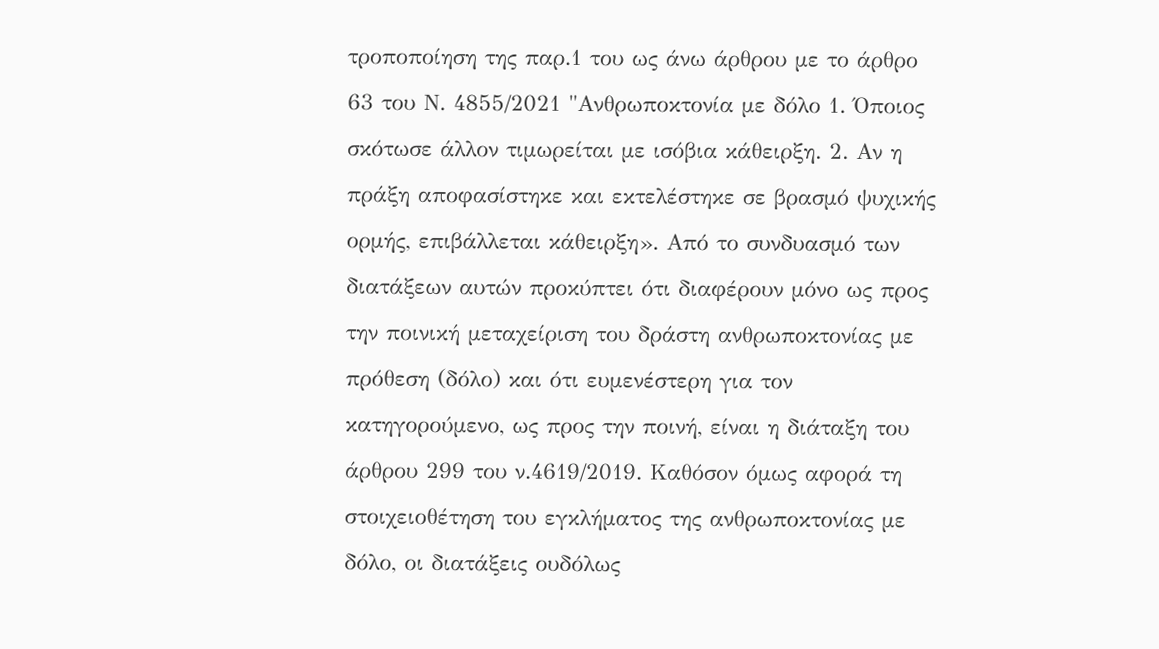τροποποίηση της παρ.1 του ως άνω άρθρου με το άρθρο 63 του Ν. 4855/2021 "Ανθρωποκτονία με δόλο 1. Όποιος σκότωσε άλλον τιμωρείται με ισόβια κάθειρξη. 2. Αν η πράξη αποφασίστηκε και εκτελέστηκε σε βρασμό ψυχικής ορμής, επιβάλλεται κάθειρξη». Από το συνδυασμό των διατάξεων αυτών προκύπτει ότι διαφέρουν μόνο ως προς την ποινική μεταχείριση του δράστη ανθρωποκτονίας με πρόθεση (δόλο) και ότι ευμενέστερη για τον κατηγορούμενο, ως προς την ποινή, είναι η διάταξη του άρθρου 299 του ν.4619/2019. Καθόσον όμως αφορά τη στοιχειοθέτηση του εγκλήματος της ανθρωποκτονίας με δόλο, οι διατάξεις ουδόλως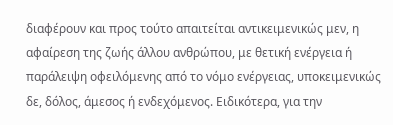διαφέρουν και προς τούτο απαιτείται αντικειμενικώς μεν, η αφαίρεση της ζωής άλλου ανθρώπου, με θετική ενέργεια ή παράλειψη οφειλόμενης από το νόμο ενέργειας, υποκειμενικώς δε, δόλος, άμεσος ή ενδεχόμενος. Ειδικότερα, για την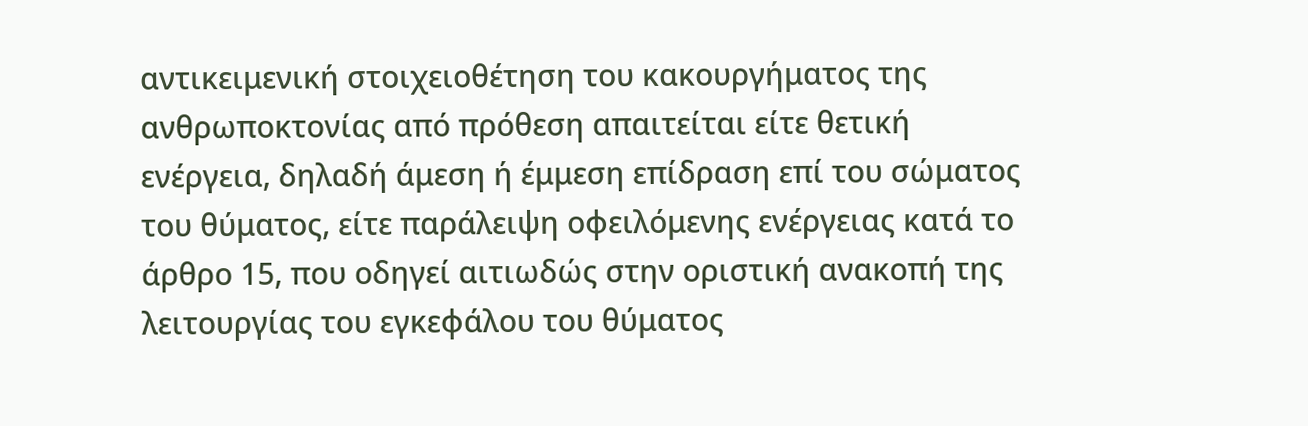αντικειμενική στοιχειοθέτηση του κακουργήματος της ανθρωποκτονίας από πρόθεση απαιτείται είτε θετική ενέργεια, δηλαδή άμεση ή έμμεση επίδραση επί του σώματος του θύματος, είτε παράλειψη οφειλόμενης ενέργειας κατά το άρθρο 15, που οδηγεί αιτιωδώς στην οριστική ανακοπή της λειτουργίας του εγκεφάλου του θύματος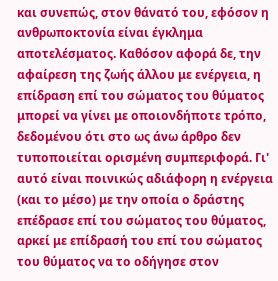και συνεπώς, στον θάνατό του, εφόσον η ανθρωποκτονία είναι έγκλημα αποτελέσματος. Καθόσον αφορά δε, την αφαίρεση της ζωής άλλου με ενέργεια, η επίδραση επί του σώματος του θύματος μπορεί να γίνει με οποιονδήποτε τρόπο, δεδομένου ότι στο ως άνω άρθρο δεν τυποποιείται ορισμένη συμπεριφορά. Γι' αυτό είναι ποινικώς αδιάφορη η ενέργεια (και το μέσο) με την οποία ο δράστης επέδρασε επί του σώματος του θύματος, αρκεί με επίδρασή του επί του σώματος του θύματος να το οδήγησε στον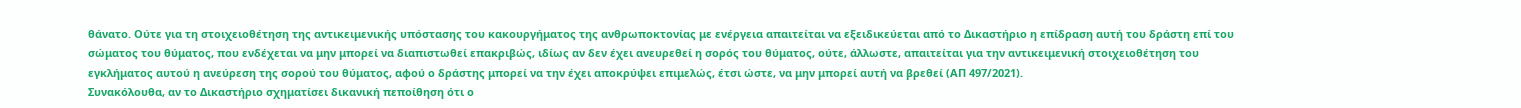θάνατο. Ούτε για τη στοιχειοθέτηση της αντικειμενικής υπόστασης του κακουργήματος της ανθρωποκτονίας με ενέργεια απαιτείται να εξειδικεύεται από το Δικαστήριο η επίδραση αυτή του δράστη επί του σώματος του θύματος, που ενδέχεται να μην μπορεί να διαπιστωθεί επακριβώς, ιδίως αν δεν έχει ανευρεθεί η σορός του θύματος, ούτε, άλλωστε, απαιτείται για την αντικειμενική στοιχειοθέτηση του εγκλήματος αυτού η ανεύρεση της σορού του θύματος, αφού ο δράστης μπορεί να την έχει αποκρύψει επιμελώς, έτσι ώστε, να μην μπορεί αυτή να βρεθεί (ΑΠ 497/2021).
Συνακόλουθα, αν το Δικαστήριο σχηματίσει δικανική πεποίθηση ότι ο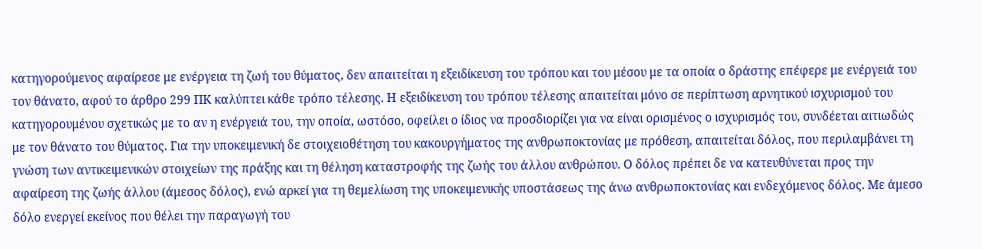κατηγορούμενος αφαίρεσε με ενέργεια τη ζωή του θύματος, δεν απαιτείται η εξειδίκευση του τρόπου και του μέσου με τα οποία ο δράστης επέφερε με ενέργειά του τον θάνατο, αφού το άρθρο 299 ΠΚ καλύπτει κάθε τρόπο τέλεσης. Η εξειδίκευση του τρόπου τέλεσης απαιτείται μόνο σε περίπτωση αρνητικού ισχυρισμού του κατηγορουμένου σχετικώς με το αν η ενέργειά του, την οποία, ωστόσο, οφείλει ο ίδιος να προσδιορίζει για να είναι ορισμένος ο ισχυρισμός του, συνδέεται αιτιωδώς με τον θάνατο του θύματος. Για την υποκειμενική δε στοιχειοθέτηση του κακουργήματος της ανθρωποκτονίας με πρόθεση, απαιτείται δόλος, που περιλαμβάνει τη γνώση των αντικειμενικών στοιχείων της πράξης και τη θέληση καταστροφής της ζωής του άλλου ανθρώπου. Ο δόλος πρέπει δε να κατευθύνεται προς την αφαίρεση της ζωής άλλου (άμεσος δόλος), ενώ αρκεί για τη θεμελίωση της υποκειμενικής υποστάσεως της άνω ανθρωποκτονίας και ενδεχόμενος δόλος. Με άμεσο δόλο ενεργεί εκείνος που θέλει την παραγωγή του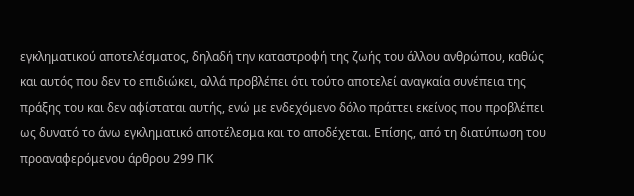εγκληματικού αποτελέσματος, δηλαδή την καταστροφή της ζωής του άλλου ανθρώπου, καθώς και αυτός που δεν το επιδιώκει, αλλά προβλέπει ότι τούτο αποτελεί αναγκαία συνέπεια της πράξης του και δεν αφίσταται αυτής, ενώ με ενδεχόμενο δόλο πράττει εκείνος που προβλέπει ως δυνατό το άνω εγκληματικό αποτέλεσμα και το αποδέχεται. Επίσης, από τη διατύπωση του προαναφερόμενου άρθρου 299 ΠΚ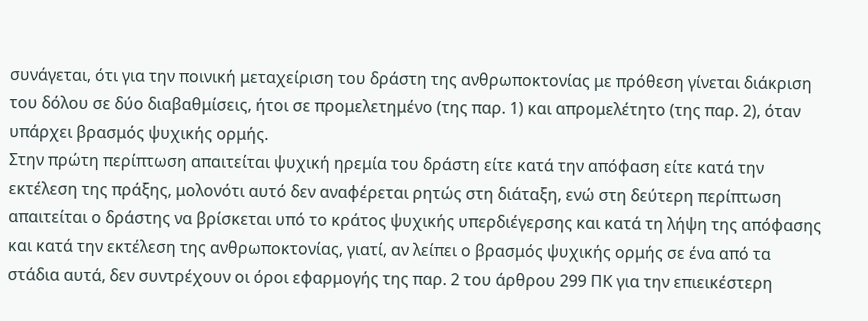συνάγεται, ότι για την ποινική μεταχείριση του δράστη της ανθρωποκτονίας με πρόθεση γίνεται διάκριση του δόλου σε δύο διαβαθμίσεις, ήτοι σε προμελετημένο (της παρ. 1) και απρομελέτητο (της παρ. 2), όταν υπάρχει βρασμός ψυχικής ορμής.
Στην πρώτη περίπτωση απαιτείται ψυχική ηρεμία του δράστη είτε κατά την απόφαση είτε κατά την εκτέλεση της πράξης, μολονότι αυτό δεν αναφέρεται ρητώς στη διάταξη, ενώ στη δεύτερη περίπτωση απαιτείται ο δράστης να βρίσκεται υπό το κράτος ψυχικής υπερδιέγερσης και κατά τη λήψη της απόφασης και κατά την εκτέλεση της ανθρωποκτονίας, γιατί, αν λείπει ο βρασμός ψυχικής ορμής σε ένα από τα στάδια αυτά, δεν συντρέχουν οι όροι εφαρμογής της παρ. 2 του άρθρου 299 ΠΚ για την επιεικέστερη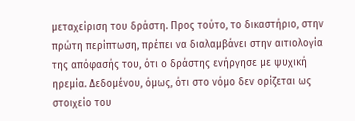μεταχείριση του δράστη. Προς τούτο, το δικαστήριο, στην πρώτη περίπτωση, πρέπει να διαλαμβάνει στην αιτιολογία της απόφασής του, ότι ο δράστης ενήργησε με ψυχική ηρεμία. Δεδομένου, όμως, ότι στο νόμο δεν ορίζεται ως στοιχείο του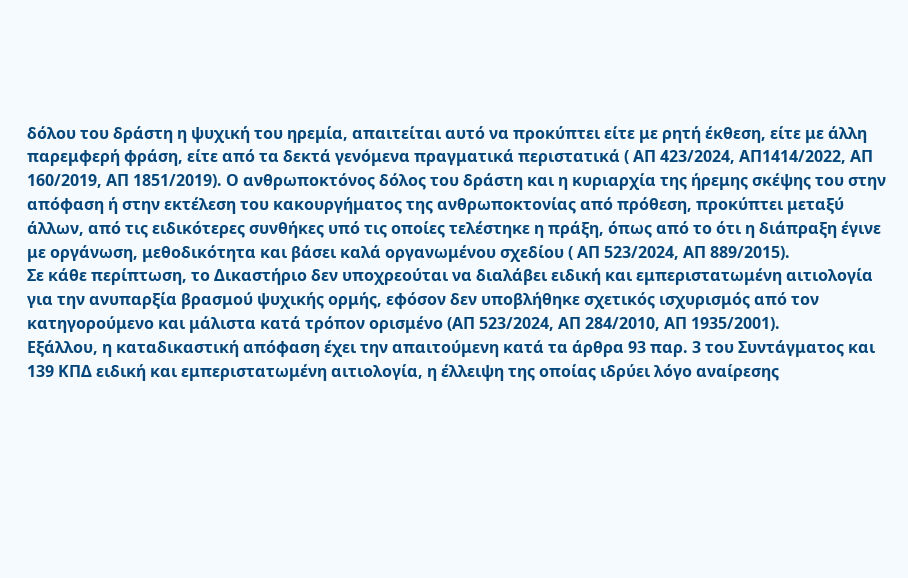δόλου του δράστη η ψυχική του ηρεμία, απαιτείται αυτό να προκύπτει είτε με ρητή έκθεση, είτε με άλλη παρεμφερή φράση, είτε από τα δεκτά γενόμενα πραγματικά περιστατικά ( ΑΠ 423/2024, ΑΠ1414/2022, ΑΠ 160/2019, ΑΠ 1851/2019). Ο ανθρωποκτόνος δόλος του δράστη και η κυριαρχία της ήρεμης σκέψης του στην απόφαση ή στην εκτέλεση του κακουργήματος της ανθρωποκτονίας από πρόθεση, προκύπτει μεταξύ άλλων, από τις ειδικότερες συνθήκες υπό τις οποίες τελέστηκε η πράξη, όπως από το ότι η διάπραξη έγινε με οργάνωση, μεθοδικότητα και βάσει καλά οργανωμένου σχεδίου ( ΑΠ 523/2024, ΑΠ 889/2015).
Σε κάθε περίπτωση, το Δικαστήριο δεν υποχρεούται να διαλάβει ειδική και εμπεριστατωμένη αιτιολογία για την ανυπαρξία βρασμού ψυχικής ορμής, εφόσον δεν υποβλήθηκε σχετικός ισχυρισμός από τον κατηγορούμενο και μάλιστα κατά τρόπον ορισμένο (ΑΠ 523/2024, ΑΠ 284/2010, ΑΠ 1935/2001).
Εξάλλου, η καταδικαστική απόφαση έχει την απαιτούμενη κατά τα άρθρα 93 παρ. 3 του Συντάγματος και 139 ΚΠΔ ειδική και εμπεριστατωμένη αιτιολογία, η έλλειψη της οποίας ιδρύει λόγο αναίρεσης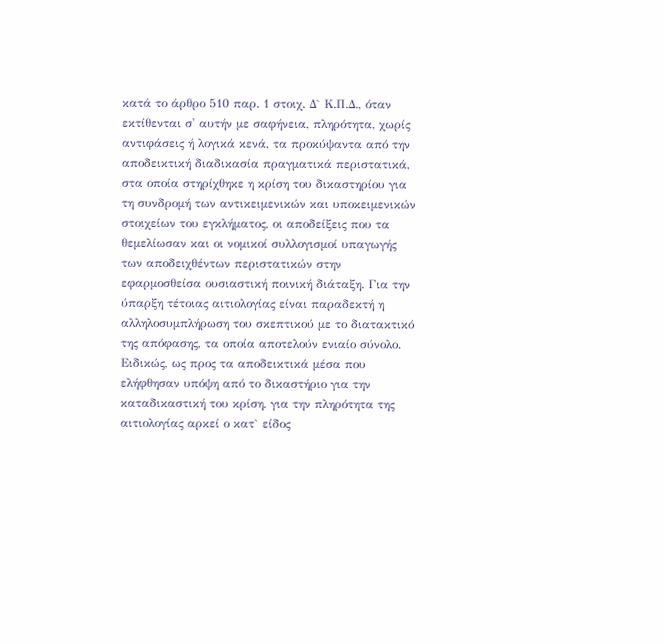κατά το άρθρο 510 παρ. 1 στοιχ. Δ` Κ.Π.Δ., όταν εκτίθενται σ' αυτήν με σαφήνεια, πληρότητα, χωρίς αντιφάσεις ή λογικά κενά, τα προκύψαντα από την αποδεικτική διαδικασία πραγματικά περιστατικά, στα οποία στηρίχθηκε η κρίση του δικαστηρίου για τη συνδρομή των αντικειμενικών και υποκειμενικών στοιχείων του εγκλήματος, οι αποδείξεις που τα θεμελίωσαν και οι νομικοί συλλογισμοί υπαγωγής των αποδειχθέντων περιστατικών στην εφαρμοσθείσα ουσιαστική ποινική διάταξη. Για την ύπαρξη τέτοιας αιτιολογίας είναι παραδεκτή η αλληλοσυμπλήρωση του σκεπτικού με το διατακτικό της απόφασης, τα οποία αποτελούν ενιαίο σύνολο. Ειδικώς, ως προς τα αποδεικτικά μέσα που ελήφθησαν υπόψη από το δικαστήριο για την καταδικαστική του κρίση, για την πληρότητα της αιτιολογίας αρκεί ο κατ` είδος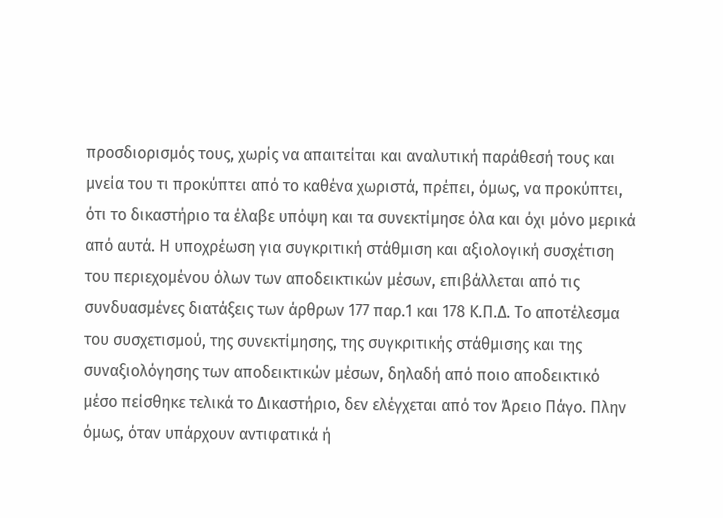προσδιορισμός τους, χωρίς να απαιτείται και αναλυτική παράθεσή τους και μνεία του τι προκύπτει από το καθένα χωριστά, πρέπει, όμως, να προκύπτει, ότι το δικαστήριο τα έλαβε υπόψη και τα συνεκτίμησε όλα και όχι μόνο μερικά από αυτά. Η υποχρέωση για συγκριτική στάθμιση και αξιολογική συσχέτιση του περιεχομένου όλων των αποδεικτικών μέσων, επιβάλλεται από τις συνδυασμένες διατάξεις των άρθρων 177 παρ.1 και 178 Κ.Π.Δ. Το αποτέλεσμα του συσχετισμού, της συνεκτίμησης, της συγκριτικής στάθμισης και της συναξιολόγησης των αποδεικτικών μέσων, δηλαδή από ποιο αποδεικτικό μέσο πείσθηκε τελικά το Δικαστήριο, δεν ελέγχεται από τον Άρειο Πάγο. Πλην όμως, όταν υπάρχουν αντιφατικά ή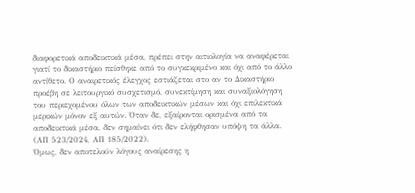διαφορετικά αποδεικτικά μέσα, πρέπει στην αιτιολογία να αναφέρεται γιατί το δικαστήριο πείσθηκε από το συγκεκριμένο και όχι από το άλλο αντίθετο. Ο αναιρετικός έλεγχος εστιάζεται στο αν το Δικαστήριο προέβη σε λειτουργικό συσχετισμό, συνεκτίμηση και συναξιολόγηση του περιεχομένου όλων των αποδεικτικών μέσων και όχι επιλεκτικά μερικών μόνον εξ αυτών. Όταν δε, εξαίρονται ορισμένα από τα αποδεικτικά μέσα, δεν σημαίνει ότι δεν ελήφθησαν υπόψη τα άλλα. (ΑΠ 523/2024, ΑΠ 185/2022).
Όμως, δεν αποτελούν λόγους αναίρεσης η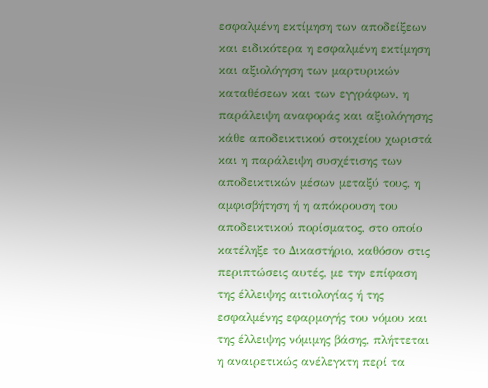εσφαλμένη εκτίμηση των αποδείξεων και ειδικότερα η εσφαλμένη εκτίμηση και αξιολόγηση των μαρτυρικών καταθέσεων και των εγγράφων, η παράλειψη αναφοράς και αξιολόγησης κάθε αποδεικτικού στοιχείου χωριστά και η παράλειψη συσχέτισης των αποδεικτικών μέσων μεταξύ τους, η αμφισβήτηση ή η απόκρουση του αποδεικτικού πορίσματος, στο οποίο κατέληξε το Δικαστήριο, καθόσον στις περιπτώσεις αυτές, με την επίφαση της έλλειψης αιτιολογίας ή της εσφαλμένης εφαρμογής του νόμου και της έλλειψης νόμιμης βάσης, πλήττεται η αναιρετικώς ανέλεγκτη περί τα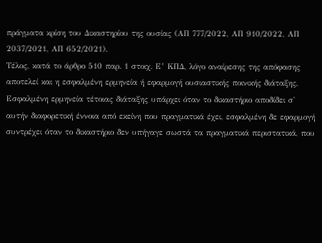πράγματα κρίση του Δικαστηρίου της ουσίας (ΑΠ 777/2022, ΑΠ 910/2022, ΑΠ 2037/2021, ΑΠ 652/2021).
Τέλος, κατά το άρθρο 510 παρ. 1 στοιχ. Ε’ ΚΠΔ, λόγο αναίρεσης της απόφασης αποτελεί και η εσφαλμένη ερμηνεία ή εφαρμογή ουσιαστικής ποινικής διάταξης, Εσφαλμένη ερμηνεία τέτοιας διάταξης υπάρχει όταν το δικαστήριο αποδίδει σ' αυτήν διαφορετική έννοια από εκείνη που πραγματικά έχει, εσφαλμένη δε εφαρμογή συντρέχει όταν το δικαστήριο δεν υπήγαγε σωστά τα πραγματικά περιστατικά, που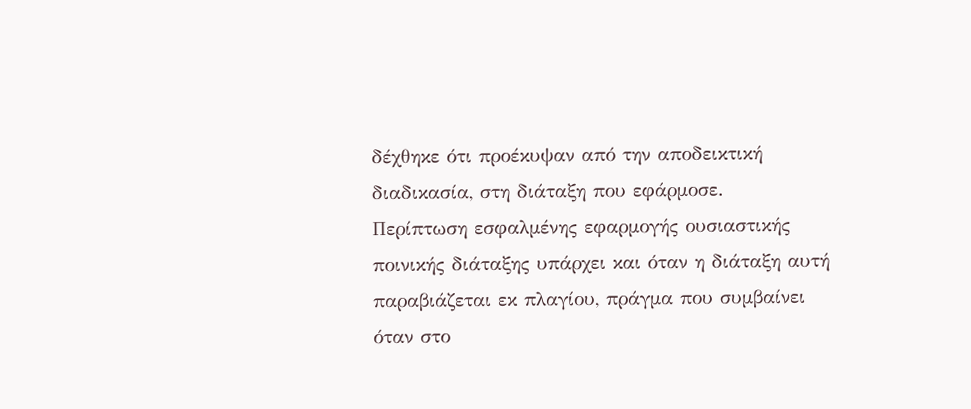δέχθηκε ότι προέκυψαν από την αποδεικτική διαδικασία, στη διάταξη που εφάρμοσε.
Περίπτωση εσφαλμένης εφαρμογής ουσιαστικής ποινικής διάταξης υπάρχει και όταν η διάταξη αυτή παραβιάζεται εκ πλαγίου, πράγμα που συμβαίνει όταν στο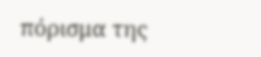πόρισμα της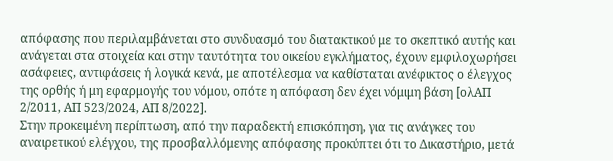απόφασης που περιλαμβάνεται στο συνδυασμό του διατακτικού με το σκεπτικό αυτής και ανάγεται στα στοιχεία και στην ταυτότητα του οικείου εγκλήματος, έχουν εμφιλοχωρήσει ασάφειες, αντιφάσεις ή λογικά κενά, με αποτέλεσμα να καθίσταται ανέφικτος ο έλεγχος της ορθής ή μη εφαρμογής του νόμου, οπότε η απόφαση δεν έχει νόμιμη βάση [ολΑΠ 2/2011, ΑΠ 523/2024, ΑΠ 8/2022].
Στην προκειμένη περίπτωση, από την παραδεκτή επισκόπηση, για τις ανάγκες του αναιρετικού ελέγχου, της προσβαλλόμενης απόφασης προκύπτει ότι το Δικαστήριο, μετά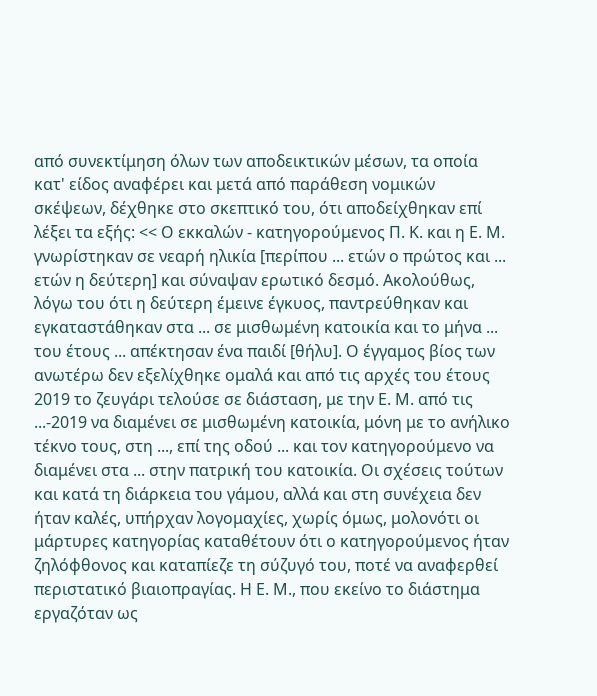από συνεκτίμηση όλων των αποδεικτικών μέσων, τα οποία κατ' είδος αναφέρει και μετά από παράθεση νομικών σκέψεων, δέχθηκε στο σκεπτικό του, ότι αποδείχθηκαν επί λέξει τα εξής: << Ο εκκαλών - κατηγορούμενος Π. Κ. και η Ε. Μ. γνωρίστηκαν σε νεαρή ηλικία [περίπου ... ετών ο πρώτος και ... ετών η δεύτερη] και σύναψαν ερωτικό δεσμό. Ακολούθως, λόγω του ότι η δεύτερη έμεινε έγκυος, παντρεύθηκαν και εγκαταστάθηκαν στα ... σε μισθωμένη κατοικία και το μήνα ... του έτους ... απέκτησαν ένα παιδί [θήλυ]. Ο έγγαμος βίος των ανωτέρω δεν εξελίχθηκε ομαλά και από τις αρχές του έτους 2019 το ζευγάρι τελούσε σε διάσταση, με την Ε. Μ. από τις ...-2019 να διαμένει σε μισθωμένη κατοικία, μόνη με το ανήλικο τέκνο τους, στη ..., επί της οδού ... και τον κατηγορούμενο να διαμένει στα ... στην πατρική του κατοικία. Οι σχέσεις τούτων και κατά τη διάρκεια του γάμου, αλλά και στη συνέχεια δεν ήταν καλές, υπήρχαν λογομαχίες, χωρίς όμως, μολονότι οι μάρτυρες κατηγορίας καταθέτουν ότι ο κατηγορούμενος ήταν ζηλόφθονος και καταπίεζε τη σύζυγό του, ποτέ να αναφερθεί περιστατικό βιαιοπραγίας. Η Ε. Μ., που εκείνο το διάστημα εργαζόταν ως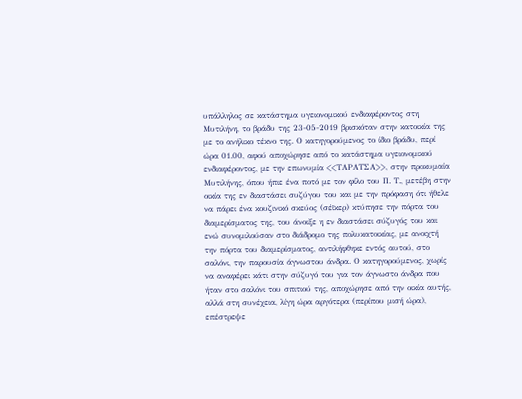υπάλληλος σε κατάστημα υγειονομικού ενδιαφέροντος στη Μυτιλήνη, το βράδυ της 23-05-2019 βρισκόταν στην κατοικία της με το ανήλικο τέκνο της. Ο κατηγορούμενος το ίδιο βράδυ, περί ώρα 01.00, αφού αποχώρησε από το κατάστημα υγειονομικού ενδιαφέροντος, με την επωνυμία <<ΤΑΡΑΤΣΑ>>, στην προκυμαία Μυτιλήνης, όπου ήπιε ένα ποτό με τον φίλο του Π. Τ., μετέβη στην οικία της εν διαστάσει συζύγου του και με την πρόφαση ότι ήθελε να πάρει ένα κουζινικό σκεύος (σέϊκερ) κτύπησε την πόρτα του διαμερίσματος της, του άνοιξε η εν διαστάσει σύζυγός του και ενώ συνομιλούσαν στο διάδρομο της πολυκατοικίας, με ανοιχτή την πόρτα του διαμερίσματος, αντιλήφθηκε εντός αυτού, στο σαλόνι, την παρουσία άγνωστου άνδρα. Ο κατηγορούμενος, χωρίς να αναφέρει κάτι στην σύζυγό του για τον άγνωστο άνδρα που ήταν στο σαλόνι του σπιτιού της, αποχώρησε από την οικία αυτής, αλλά στη συνέχεια, λίγη ώρα αργότερα (περίπου μισή ώρα), επέστρεψε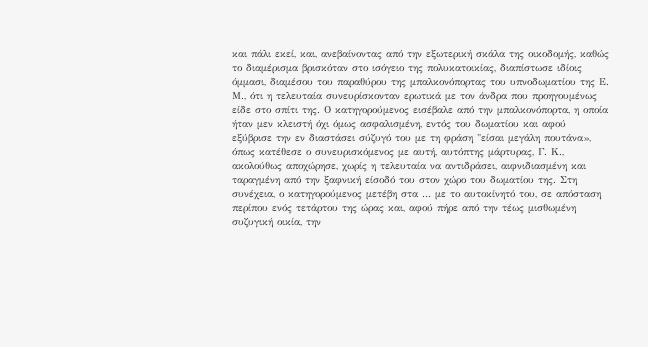και πάλι εκεί, και, ανεβαίνοντας από την εξωτερική σκάλα της οικοδομής, καθώς το διαμέρισμα βρισκόταν στο ισόγειο της πολυκατοικίας, διαπίστωσε ιδίοις όμμασι, διαμέσου του παραθύρου της μπαλκονόπορτας του υπνοδωματίου της Ε. Μ., ότι η τελευταία συνευρίσκονταν ερωτικά με τον άνδρα που προηγουμένως είδε στο σπίτι της. Ο κατηγορούμενος εισέβαλε από την μπαλκονόπορτα, η οποία ήταν μεν κλειστή όχι όμως ασφαλισμένη, εντός του δωματίου και αφού εξύβρισε την εν διαστάσει σύζυγό του με τη φράση "είσαι μεγάλη πουτάνα», όπως κατέθεσε ο συνευρισκόμενος με αυτή, αυτόπτης μάρτυρας, Γ. Κ., ακολούθως αποχώρησε, χωρίς η τελευταία να αντιδράσει, αιφνιδιασμένη και ταραγμένη από την ξαφνική είσοδό του στον χώρο του δωματίου της. Στη συνέχεια, ο κατηγορούμενος μετέβη στα ... με το αυτοκίνητό του, σε απόσταση περίπου ενός τετάρτου της ώρας και, αφού πήρε από την τέως μισθωμένη συζυγική οικία, την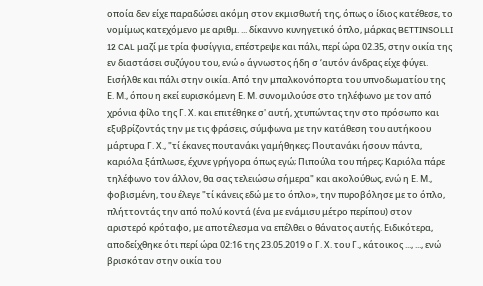οποία δεν είχε παραδώσει ακόμη στον εκμισθωτή της, όπως ο ίδιος κατέθεσε, το νομίμως κατεχόμενο με αριθμ. ... δίκαννο κυνηγετικό όπλο, μάρκας BETTINSOLLI 12 CAL μαζί με τρία φυσίγγια, επέστρεψε και πάλι, περί ώρα 02.35, στην οικία της εν διαστάσει συζύγου του, ενώ o άγνωστος ήδη σ ‘αυτόν άνδρας είχε φύγει. Εισήλθε και πάλι στην οικία. Από την μπαλκονόπορτα του υπνοδωματίου της Ε. Μ., όπου η εκεί ευρισκόμενη Ε. Μ. συνομιλούσε στο τηλέφωνο με τον από χρόνια φίλο της Γ. Χ. και επιτέθηκε σ' αυτή, χτυπώντας την στο πρόσωπο και εξυβρίζοντάς την με τις φράσεις, σύμφωνα με την κατάθεση του αυτήκοου μάρτυρα Γ. Χ., "τί έκανες πουτανάκι γαμήθηκες; Πουτανάκι ήσουν πάντα, καριόλα ξάπλωσε, έχυνε γρήγορα όπως εγώ; Πιπούλα του πήρες; Καριόλα πάρε τηλέφωνο τον άλλον, θα σας τελειώσω σήμερα" και ακολούθως, ενώ η Ε. Μ., φοβισμένη, του έλεγε "τί κάνεις εδώ με το όπλο», την πυροβόλησε με το όπλο, πλήττοντάς την από πολύ κοντά (ένα με ενάμισυ μέτρο περίπου) στον αριστερό κρόταφο, με αποτέλεσμα να επέλθει ο θάνατος αυτής. Ειδικότερα, αποδείχθηκε ότι περί ώρα 02:16 της 23.05.2019 ο Γ. Χ. του Γ., κάτοικος ..., ..., ενώ βρισκόταν στην οικία του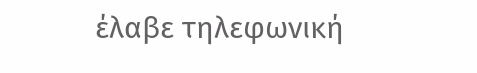έλαβε τηλεφωνική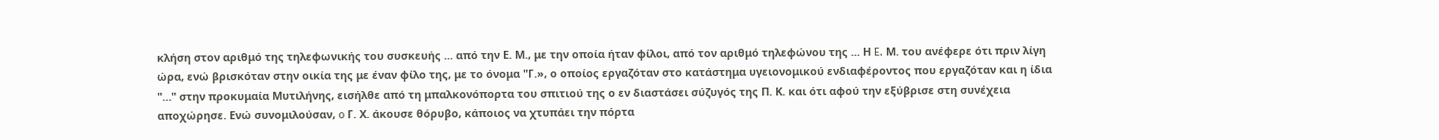κλήση στον αριθμό της τηλεφωνικής του συσκευής ... από την Ε. Μ., με την οποία ήταν φίλοι, από τον αριθμό τηλεφώνου της ... Η E. Μ. του ανέφερε ότι πριν λίγη ώρα, ενώ βρισκόταν στην οικία της με έναν φίλο της, με το όνομα "Γ.», ο οποίος εργαζόταν στο κατάστημα υγειονομικού ενδιαφέροντος που εργαζόταν και η ίδια "…" στην προκυμαία Μυτιλήνης, εισήλθε από τη μπαλκονόπορτα του σπιτιού της ο εν διαστάσει σύζυγός της Π. Κ. και ότι αφού την εξύβρισε στη συνέχεια αποχώρησε. Ενώ συνομιλούσαν, o Γ. Χ. άκουσε θόρυβο, κάποιος να χτυπάει την πόρτα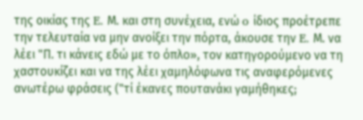της οικίας της E. Μ. και στη συνέχεια, ενώ o ίδιος προέτρεπε την τελευταία να μην ανοίξει την πόρτα, άκουσε την E. Μ. να λέει "Π. τι κάνεις εδώ με το όπλο», τον κατηγορούμενο να τη χαστουκίζει και να της λέει χαμηλόφωνα τις αναφερόμενες ανωτέρω φράσεις ("τί έκανες πουτανάκι γαμήθηκες;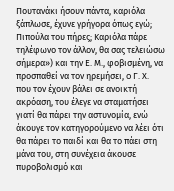Πουτανάκι ήσουν πάντα, καριόλα ξάπλωσε, έχυνε γρήγορα όπως εγώ; Πιπούλα του πήρες; Καριόλα πάρε τηλέφωνο τον άλλον, θα σας τελειώσω σήμερα») και την Ε. Μ., φοβισμένη, να προσπαθεί να τον ηρεμήσει, o Γ. Χ. που τον έχουν βάλει σε ανοικτή ακρόαση, του έλεγε να σταματήσει γιατί θα πάρει την αστυνομία, ενώ άκουγε τον κατηγορούμενο να λέει ότι θα πάρει το παιδί και θα το πάει στη μάνα του, στη συνέχεια άκουσε πυροβολισμό και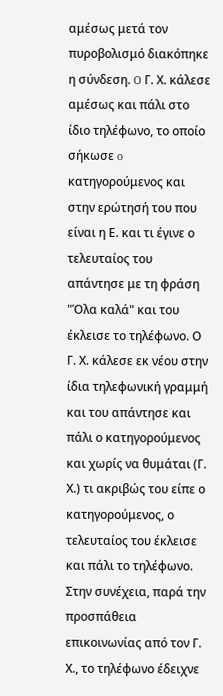αμέσως μετά τον πυροβολισμό διακόπηκε η σύνδεση. O Γ. Χ. κάλεσε αμέσως και πάλι στο ίδιο τηλέφωνο, το οποίο σήκωσε o κατηγορούμενος και στην ερώτησή του που είναι η Ε. και τι έγινε ο τελευταίος του απάντησε με τη φράση "Όλα καλά" και του έκλεισε το τηλέφωνο. Ο Γ. Χ. κάλεσε εκ νέου στην ίδια τηλεφωνική γραμμή και του απάντησε και πάλι ο κατηγορούμενος και χωρίς να θυμάται (Γ. Χ.) τι ακριβώς του είπε ο κατηγορούμενος, ο τελευταίος του έκλεισε και πάλι το τηλέφωνο. Στην συνέχεια, παρά την προσπάθεια επικοινωνίας από τον Γ. Χ., το τηλέφωνο έδειχνε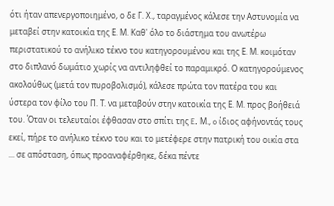ότι ήταν απενεργοποιημένο, ο δε Γ. Χ., ταραγμένος κάλεσε την Αστυνομία να μεταβεί στην κατοικία της Ε. Μ. Καθ' όλο το διάστημα του ανωτέρω περιστατικού το ανήλικο τέκνο του κατηγορουμένου και της Ε. Μ. κοιμόταν στο διπλανό δωμάτιο χωρίς να αντιληφθεί το παραμικρό. Ο κατηγορούμενος ακολούθως (μετά τον πυροβολισμό), κάλεσε πρώτα τον πατέρα του και ύστερα τον φίλο του Π. Τ. να μεταβούν στην κατοικία της Ε. Μ. προς βοήθειά του. Όταν οι τελευταίοι έφθασαν στο σπίτι της E. Μ., o ίδιος αφήνοντάς τους εκεί, πήρε το ανήλικο τέκνο του και το μετέφερε στην πατρική του οικία στα ... σε απόσταση, όπως προαναφέρθηκε, δέκα πέντε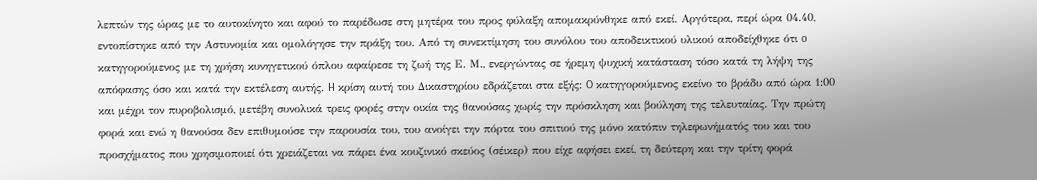λεπτών της ώρας με το αυτοκίνητο και αφού το παρέδωσε στη μητέρα του προς φύλαξη απομακρύνθηκε από εκεί. Αργότερα, περί ώρα 04.40, εντοπίστηκε από την Αστυνομία και ομολόγησε την πράξη του. Από τη συνεκτίμηση του συνόλου του αποδεικτικού υλικού αποδείχθηκε ότι o κατηγορούμενος με τη χρήση κυνηγετικού όπλου αφαίρεσε τη ζωή της Ε. Μ., ενεργώντας σε ήρεμη ψυχική κατάσταση τόσο κατά τη λήψη της απόφασης όσο και κατά την εκτέλεση αυτής. H κρίση αυτή του Δικαστηρίου εδράζεται στα εξής: O κατηγορούμενος εκείνο το βράδυ από ώρα 1:00 και μέχρι τον πυροβολισμό, μετέβη συνολικά τρεις φορές στην οικία της θανούσας χωρίς την πρόσκληση και βούληση της τελευταίας. Την πρώτη φορά και ενώ η θανούσα δεν επιθυμούσε την παρουσία του, του ανοίγει την πόρτα του σπιτιού της μόνο κατόπιν τηλεφωνήματός του και του προσχήματος που χρησιμοποιεί ότι χρειάζεται να πάρει ένα κουζινικό σκεύος (σέικερ) που είχε αφήσει εκεί, τη δεύτερη και την τρίτη φορά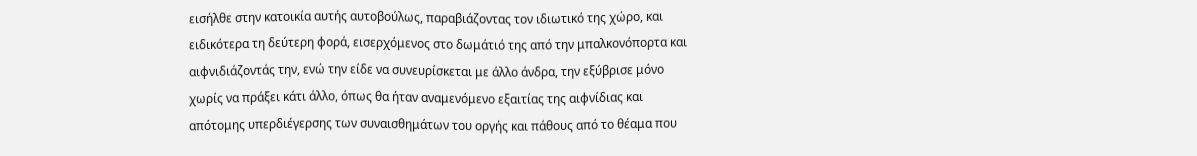εισήλθε στην κατοικία αυτής αυτοβούλως, παραβιάζοντας τον ιδιωτικό της χώρο, και ειδικότερα τη δεύτερη φορά, εισερχόμενος στο δωμάτιό της από την μπαλκονόπορτα και αιφνιδιάζοντάς την, ενώ την είδε να συνευρίσκεται με άλλο άνδρα, την εξύβρισε μόνο χωρίς να πράξει κάτι άλλο, όπως θα ήταν αναμενόμενο εξαιτίας της αιφνίδιας και απότομης υπερδιέγερσης των συναισθημάτων του οργής και πάθους από το θέαμα που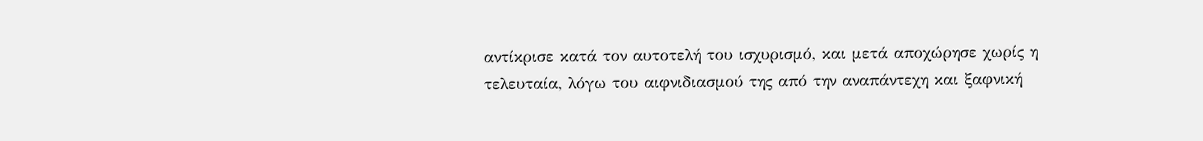αντίκρισε κατά τον αυτοτελή του ισχυρισμό, και μετά αποχώρησε χωρίς η τελευταία, λόγω του αιφνιδιασμού της από την αναπάντεχη και ξαφνική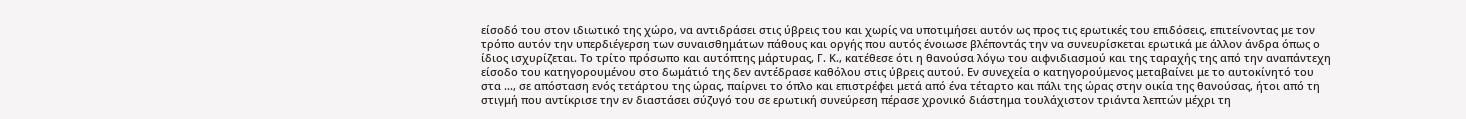είσοδό του στον ιδιωτικό της χώρο, να αντιδράσει στις ύβρεις του και χωρίς να υποτιμήσει αυτόν ως προς τις ερωτικές του επιδόσεις, επιτείνοντας με τον τρόπο αυτόν την υπερδιέγερση των συναισθημάτων πάθους και οργής που αυτός ένοιωσε βλέποντάς την να συνευρίσκεται ερωτικά με άλλον άνδρα όπως ο ίδιος ισχυρίζεται. Το τρίτο πρόσωπο και αυτόπτης μάρτυρας, Γ. Κ., κατέθεσε ότι η θανούσα λόγω του αιφνιδιασμού και της ταραχής της από την αναπάντεχη είσοδο του κατηγορουμένου στο δωμάτιό της δεν αντέδρασε καθόλου στις ύβρεις αυτού. Εν συνεχεία ο κατηγορούμενος μεταβαίνει με το αυτοκίνητό του στα ..., σε απόσταση ενός τετάρτου της ώρας, παίρνει το όπλο και επιστρέφει μετά από ένα τέταρτο και πάλι της ώρας στην οικία της θανούσας, ήτοι από τη στιγμή που αντίκρισε την εν διαστάσει σύζυγό του σε ερωτική συνεύρεση πέρασε χρονικό διάστημα τουλάχιστον τριάντα λεπτών μέχρι τη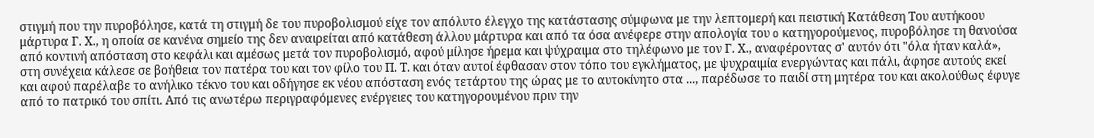στιγμή που την πυροβόλησε, κατά τη στιγμή δε του πυροβολισμού είχε τον απόλυτο έλεγχο της κατάστασης σύμφωνα με την λεπτομερή και πειστική Κατάθεση Του αυτήκοου μάρτυρα Γ. Χ., η οποία σε κανένα σημείο της δεν αναιρείται από κατάθεση άλλου μάρτυρα και από τα όσα ανέφερε στην απολογία του o κατηγορούμενος, πυροβόλησε τη θανούσα από κοντινή απόσταση στο κεφάλι και αμέσως μετά τον πυροβολισμό, αφού μίλησε ήρεμα και ψύχραιμα στο τηλέφωνο με τον Γ. Χ., αναφέροντας σ' αυτόν ότι "όλα ήταν καλά», στη συνέχεια κάλεσε σε βοήθεια τον πατέρα του και τον φίλο του Π. Τ. και όταν αυτοί έφθασαν στον τόπο του εγκλήματος, με ψυχραιμία ενεργώντας και πάλι, άφησε αυτούς εκεί και αφού παρέλαβε το ανήλικο τέκνο του και οδήγησε εκ νέου απόσταση ενός τετάρτου της ώρας με το αυτοκίνητο στα ..., παρέδωσε το παιδί στη μητέρα του και ακολούθως έφυγε από το πατρικό του σπίτι. Από τις ανωτέρω περιγραφόμενες ενέργειες του κατηγορουμένου πριν την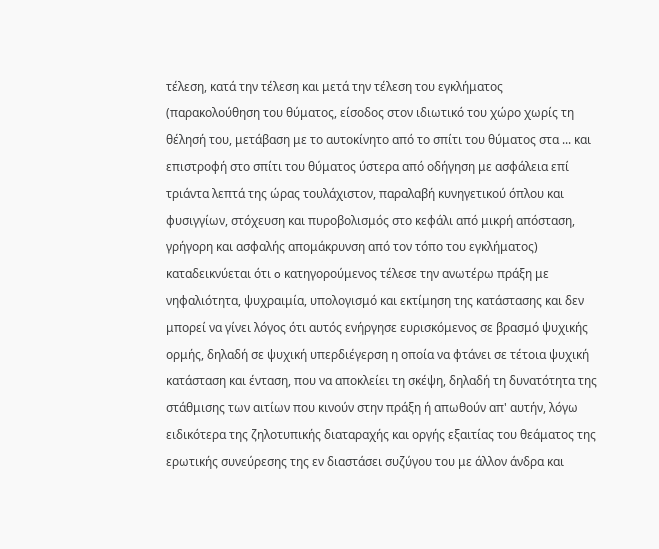τέλεση, κατά την τέλεση και μετά την τέλεση του εγκλήματος (παρακολούθηση του θύματος, είσοδος στον ιδιωτικό του χώρο χωρίς τη θέλησή του, μετάβαση με το αυτοκίνητο από το σπίτι του θύματος στα ... και επιστροφή στο σπίτι του θύματος ύστερα από οδήγηση με ασφάλεια επί τριάντα λεπτά της ώρας τουλάχιστον, παραλαβή κυνηγετικού όπλου και φυσιγγίων, στόχευση και πυροβολισμός στο κεφάλι από μικρή απόσταση, γρήγορη και ασφαλής απομάκρυνση από τον τόπο του εγκλήματος) καταδεικνύεται ότι o κατηγορούμενος τέλεσε την ανωτέρω πράξη με νηφαλιότητα, ψυχραιμία, υπολογισμό και εκτίμηση της κατάστασης και δεν μπορεί να γίνει λόγος ότι αυτός ενήργησε ευρισκόμενος σε βρασμό ψυχικής ορμής, δηλαδή σε ψυχική υπερδιέγερση η οποία να φτάνει σε τέτοια ψυχική κατάσταση και ένταση, που να αποκλείει τη σκέψη, δηλαδή τη δυνατότητα της στάθμισης των αιτίων που κινούν στην πράξη ή απωθούν απ' αυτήν, λόγω ειδικότερα της ζηλοτυπικής διαταραχής και οργής εξαιτίας του θεάματος της ερωτικής συνεύρεσης της εν διαστάσει συζύγου του με άλλον άνδρα και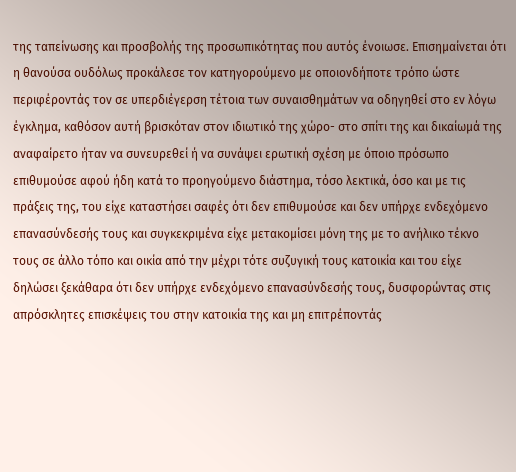της ταπείνωσης και προσβολής της προσωπικότητας που αυτός ένοιωσε. Επισημαίνεται ότι η θανούσα ουδόλως προκάλεσε τον κατηγορούμενο με οποιονδήποτε τρόπο ώστε περιφέροντάς τον σε υπερδιέγερση τέτοια των συναισθημάτων να οδηγηθεί στο εν λόγω έγκλημα, καθόσον αυτή βρισκόταν στον ιδιωτικό της χώρο- στο σπίτι της και δικαίωμά της αναφαίρετο ήταν να συνευρεθεί ή να συνάψει ερωτική σχέση με όποιο πρόσωπο επιθυμούσε αφού ήδη κατά το προηγούμενο διάστημα, τόσο λεκτικά, όσο και με τις πράξεις της, του είχε καταστήσει σαφές ότι δεν επιθυμούσε και δεν υπήρχε ενδεχόμενο επανασύνδεσής τους και συγκεκριμένα είχε μετακομίσει μόνη της με το ανήλικο τέκνο τους σε άλλο τόπο και οικία από την μέχρι τότε συζυγική τους κατοικία και του είχε δηλώσει ξεκάθαρα ότι δεν υπήρχε ενδεχόμενο επανασύνδεσής τους, δυσφορώντας στις απρόσκλητες επισκέψεις του στην κατοικία της και μη επιτρέποντάς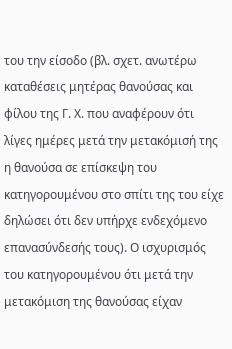του την είσοδο (βλ. σχετ. ανωτέρω καταθέσεις μητέρας θανούσας και φίλου της Γ. Χ. που αναφέρουν ότι λίγες ημέρες μετά την μετακόμισή της η θανούσα σε επίσκεψη του κατηγορουμένου στο σπίτι της του είχε δηλώσει ότι δεν υπήρχε ενδεχόμενο επανασύνδεσής τους). Ο ισχυρισμός του κατηγορουμένου ότι μετά την μετακόμιση της θανούσας είχαν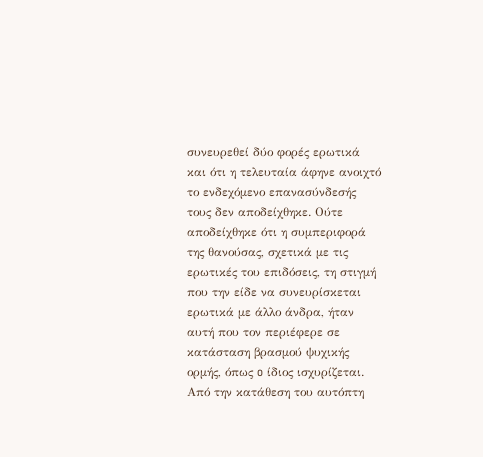συνευρεθεί δύο φορές ερωτικά και ότι η τελευταία άφηνε ανοιχτό το ενδεχόμενο επανασύνδεσής τους δεν αποδείχθηκε. Ούτε αποδείχθηκε ότι η συμπεριφορά της θανούσας, σχετικά με τις ερωτικές του επιδόσεις, τη στιγμή που την είδε να συνευρίσκεται ερωτικά με άλλο άνδρα, ήταν αυτή που τον περιέφερε σε κατάσταση βρασμού ψυχικής ορμής, όπως o ίδιος ισχυρίζεται. Από την κατάθεση του αυτόπτη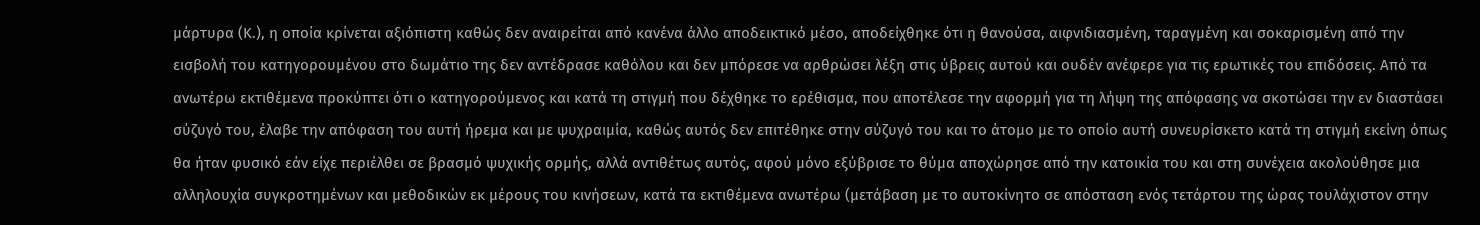μάρτυρα (Κ.), η οποία κρίνεται αξιόπιστη καθώς δεν αναιρείται από κανένα άλλο αποδεικτικό μέσο, αποδείχθηκε ότι η θανούσα, αιφνιδιασμένη, ταραγμένη και σοκαρισμένη από την εισβολή του κατηγορουμένου στο δωμάτιο της δεν αντέδρασε καθόλου και δεν μπόρεσε να αρθρώσει λέξη στις ύβρεις αυτού και ουδέν ανέφερε για τις ερωτικές του επιδόσεις. Από τα ανωτέρω εκτιθέμενα προκύπτει ότι ο κατηγορούμενος και κατά τη στιγμή που δέχθηκε το ερέθισμα, που αποτέλεσε την αφορμή για τη λήψη της απόφασης να σκοτώσει την εν διαστάσει σύζυγό του, έλαβε την απόφαση του αυτή ήρεμα και με ψυχραιμία, καθώς αυτός δεν επιτέθηκε στην σύζυγό του και το άτομο με το οποίο αυτή συνευρίσκετο κατά τη στιγμή εκείνη όπως θα ήταν φυσικό εάν είχε περιέλθει σε βρασμό ψυχικής ορμής, αλλά αντιθέτως αυτός, αφού μόνο εξύβρισε το θύμα αποχώρησε από την κατοικία του και στη συνέχεια ακολούθησε μια αλληλουχία συγκροτημένων και μεθοδικών εκ μέρους του κινήσεων, κατά τα εκτιθέμενα ανωτέρω (μετάβαση με το αυτοκίνητο σε απόσταση ενός τετάρτου της ώρας τουλάχιστον στην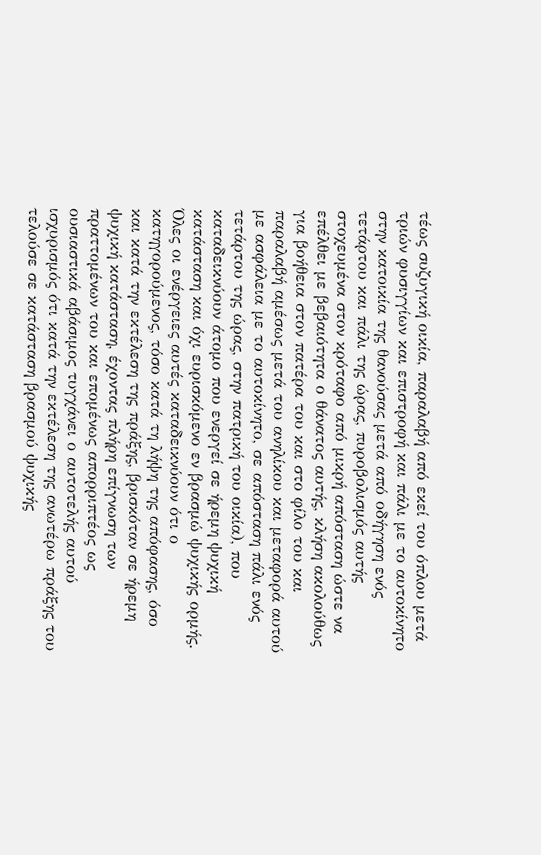τέως συζυγική οικία, παραλαβή από εκεί του όπλου μετά τριών φυσιγγίων και επιστροφή και πάλι με το αυτοκίνητο στην κατοικία της θανούσας μετά από οδήγηση ενός τετάρτου και πάλι της ώρας, πυροβολισμός αυτής στοχευμένα στον κρόταφο από μικρή απόσταση ώστε να επέλθει με βεβαιότητα ο θάνατος αυτής, κλήση ακολούθως για βοήθεια στον πατέρα του και στο φίλο του και παραλαβή αμέσως μετά του ανηλίκου και μεταφορά αυτού με ασφάλεια με το αυτοκίνητο, σε απόσταση πάλι ενός τετάρτου της ώρας, στην πατρική του οικία), που καταδεικνύουν άτομο που ενεργεί σε ήρεμη ψυχική κατάσταση και όχι ευρισκόμενο εν βρασμώ ψυχικής ορμής. Όλες οι ενέργειες αυτές καταδεικνύουν ότι ο κατηγορούμενος, τόσο κατά τη λήψη της απόφασης, όσο και κατά την εκτέλεση της πράξης, βρισκόταν σε ήρεμη ψυχική κατάσταση, έχοντας πλήρη επίγνωση των πραττομένων του και επομένως απορριπτέος ως ουσιαστικά αβάσιμος τυγχάνει ο αυτοτελής αυτού ισχυρισμός ότι κατά την εκτέλεση της ανωτέρω πράξης του τελούσε σε κατάσταση βρασμού ψυχικής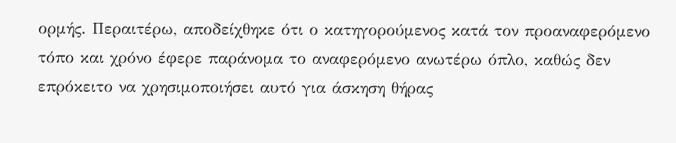ορμής. Περαιτέρω, αποδείχθηκε ότι ο κατηγορούμενος κατά τον προαναφερόμενο τόπο και χρόνο έφερε παράνομα το αναφερόμενο ανωτέρω όπλο, καθώς δεν επρόκειτο να χρησιμοποιήσει αυτό για άσκηση θήρας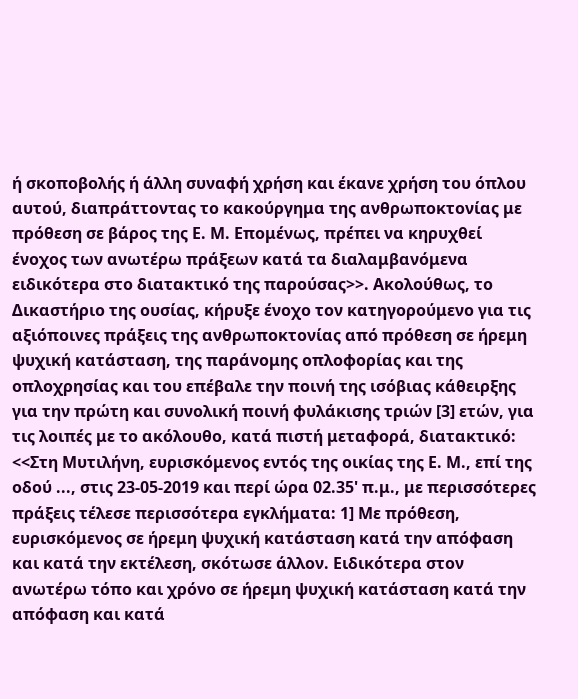ή σκοποβολής ή άλλη συναφή χρήση και έκανε χρήση του όπλου αυτού, διαπράττοντας το κακούργημα της ανθρωποκτονίας με πρόθεση σε βάρος της Ε. Μ. Επομένως, πρέπει να κηρυχθεί ένοχος των ανωτέρω πράξεων κατά τα διαλαμβανόμενα ειδικότερα στο διατακτικό της παρούσας>>. Ακολούθως, το Δικαστήριο της ουσίας, κήρυξε ένοχο τον κατηγορούμενο για τις αξιόποινες πράξεις της ανθρωποκτονίας από πρόθεση σε ήρεμη ψυχική κατάσταση, της παράνομης οπλοφορίας και της οπλοχρησίας και του επέβαλε την ποινή της ισόβιας κάθειρξης για την πρώτη και συνολική ποινή φυλάκισης τριών [3] ετών, για τις λοιπές με το ακόλουθο, κατά πιστή μεταφορά, διατακτικό: <<Στη Μυτιλήνη, ευρισκόμενος εντός της οικίας της Ε. Μ., επί της οδού ..., στις 23-05-2019 και περί ώρα 02.35' π.μ., με περισσότερες πράξεις τέλεσε περισσότερα εγκλήματα: 1] Με πρόθεση, ευρισκόμενος σε ήρεμη ψυχική κατάσταση κατά την απόφαση και κατά την εκτέλεση, σκότωσε άλλον. Ειδικότερα στον ανωτέρω τόπο και χρόνο σε ήρεμη ψυχική κατάσταση κατά την απόφαση και κατά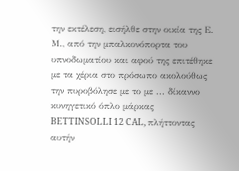την εκτέλεση, εισήλθε στην οικία της Ε. Μ., από την μπαλκονόπορτα του υπνοδωματίου και αφού της επιτέθηκε με τα χέρια στο πρόσωπο ακολούθως την πυροβόλησε με το με ... δίκαννο κυνηγετικό όπλο μάρκας BETTINSOLLI 12 CAL, πλήττοντας αυτήν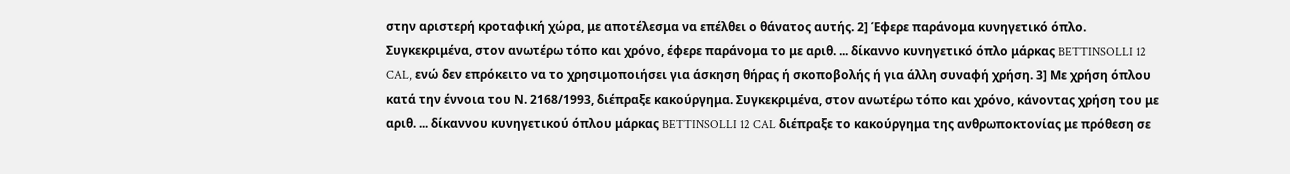στην αριστερή κροταφική χώρα, με αποτέλεσμα να επέλθει ο θάνατος αυτής. 2] Έφερε παράνομα κυνηγετικό όπλο. Συγκεκριμένα, στον ανωτέρω τόπο και χρόνο, έφερε παράνομα το με αριθ. ... δίκαννο κυνηγετικό όπλο μάρκας BETTINSOLLI 12 CAL, ενώ δεν επρόκειτο να το χρησιμοποιήσει για άσκηση θήρας ή σκοποβολής ή για άλλη συναφή χρήση. 3] Με χρήση όπλου κατά την έννοια του Ν. 2168/1993, διέπραξε κακούργημα. Συγκεκριμένα, στον ανωτέρω τόπο και χρόνο, κάνοντας χρήση του με αριθ. ... δίκαννου κυνηγετικού όπλου μάρκας BETTINSOLLI 12 CAL διέπραξε το κακούργημα της ανθρωποκτονίας με πρόθεση σε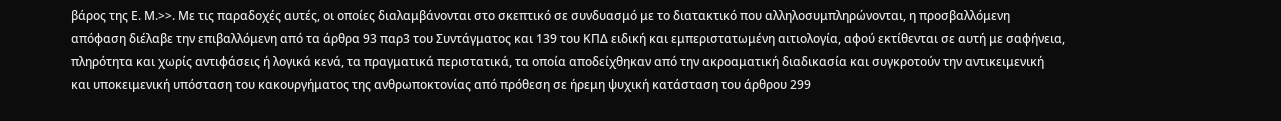βάρος της Ε. Μ.>>. Με τις παραδοχές αυτές, οι οποίες διαλαμβάνονται στο σκεπτικό σε συνδυασμό με το διατακτικό που αλληλοσυμπληρώνονται, η προσβαλλόμενη απόφαση διέλαβε την επιβαλλόμενη από τα άρθρα 93 παρ3 του Συντάγματος και 139 του ΚΠΔ ειδική και εμπεριστατωμένη αιτιολογία, αφού εκτίθενται σε αυτή με σαφήνεια, πληρότητα και χωρίς αντιφάσεις ή λογικά κενά, τα πραγματικά περιστατικά, τα οποία αποδείχθηκαν από την ακροαματική διαδικασία και συγκροτούν την αντικειμενική και υποκειμενική υπόσταση του κακουργήματος της ανθρωποκτονίας από πρόθεση σε ήρεμη ψυχική κατάσταση του άρθρου 299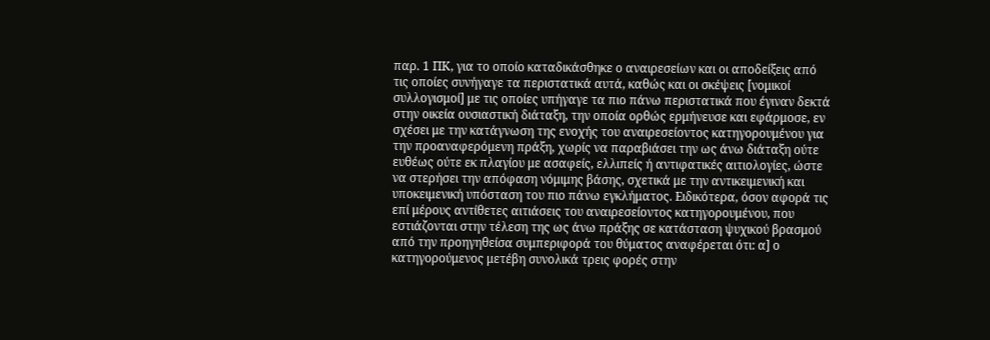παρ. 1 ΠΚ, για το οποίο καταδικάσθηκε ο αναιρεσείων και οι αποδείξεις από τις οποίες συνήγαγε τα περιστατικά αυτά, καθώς και οι σκέψεις [νομικοί συλλογισμοί] με τις οποίες υπήγαγε τα πιο πάνω περιστατικά που έγιναν δεκτά στην οικεία ουσιαστική διάταξη, την οποία ορθώς ερμήνευσε και εφάρμοσε, εν σχέσει με την κατάγνωση της ενοχής του αναιρεσείοντος κατηγορουμένου για την προαναφερόμενη πράξη, χωρίς να παραβιάσει την ως άνω διάταξη ούτε ευθέως ούτε εκ πλαγίου με ασαφείς, ελλιπείς ή αντιφατικές αιτιολογίες, ώστε να στερήσει την απόφαση νόμιμης βάσης, σχετικά με την αντικειμενική και υποκειμενική υπόσταση του πιο πάνω εγκλήματος. Ειδικότερα, όσον αφορά τις επί μέρους αντίθετες αιτιάσεις του αναιρεσείοντος κατηγορουμένου, που εστιάζονται στην τέλεση της ως άνω πράξης σε κατάσταση ψυχικού βρασμού από την προηγηθείσα συμπεριφορά του θύματος αναφέρεται ότι: α] ο κατηγορούμενος μετέβη συνολικά τρεις φορές στην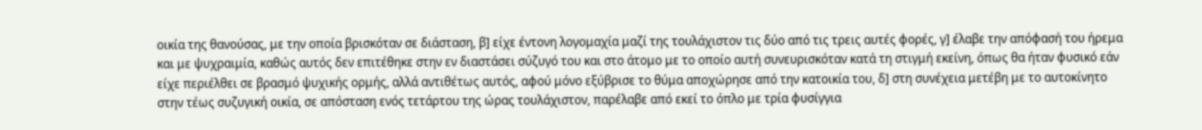οικία της θανούσας, με την οποία βρισκόταν σε διάσταση, β] είχε έντονη λογομαχία μαζί της τουλάχιστον τις δύο από τις τρεις αυτές φορές, γ] έλαβε την απόφασή του ήρεμα και με ψυχραιμία, καθώς αυτός δεν επιτέθηκε στην εν διαστάσει σύζυγό του και στο άτομο με το οποίο αυτή συνευρισκόταν κατά τη στιγμή εκείνη, όπως θα ήταν φυσικό εάν είχε περιέλθει σε βρασμό ψυχικής ορμής, αλλά αντιθέτως αυτός, αφού μόνο εξύβρισε το θύμα αποχώρησε από την κατοικία του, δ] στη συνέχεια μετέβη με το αυτοκίνητο στην τέως συζυγική οικία, σε απόσταση ενός τετάρτου της ώρας τουλάχιστον, παρέλαβε από εκεί το όπλο με τρία φυσίγγια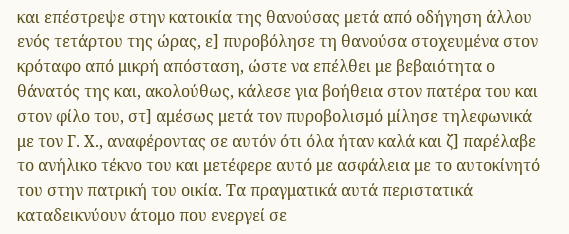και επέστρεψε στην κατοικία της θανούσας μετά από οδήγηση άλλου ενός τετάρτου της ώρας, ε] πυροβόλησε τη θανούσα στοχευμένα στον κρόταφο από μικρή απόσταση, ώστε να επέλθει με βεβαιότητα ο θάνατός της και, ακολούθως, κάλεσε για βοήθεια στον πατέρα του και στον φίλο του, στ] αμέσως μετά τον πυροβολισμό μίλησε τηλεφωνικά με τον Γ. Χ., αναφέροντας σε αυτόν ότι όλα ήταν καλά και ζ] παρέλαβε το ανήλικο τέκνο του και μετέφερε αυτό με ασφάλεια με το αυτοκίνητό του στην πατρική του οικία. Τα πραγματικά αυτά περιστατικά καταδεικνύουν άτομο που ενεργεί σε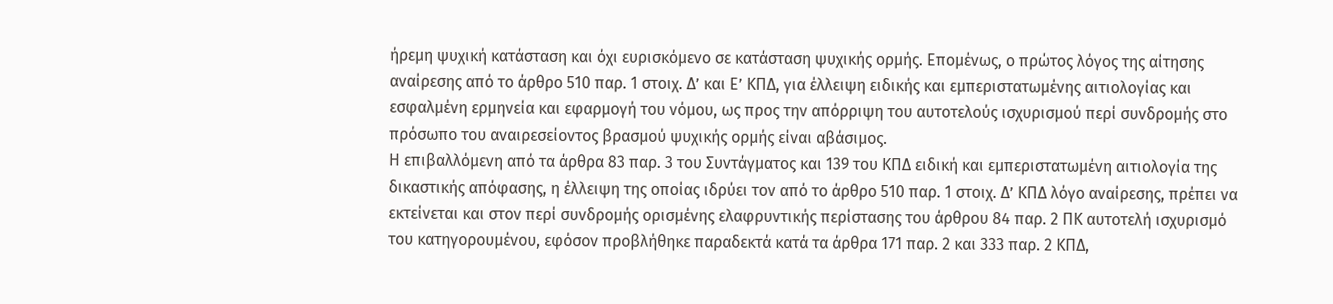ήρεμη ψυχική κατάσταση και όχι ευρισκόμενο σε κατάσταση ψυχικής ορμής. Επομένως, ο πρώτος λόγος της αίτησης αναίρεσης από το άρθρο 510 παρ. 1 στοιχ. Δ’ και Ε’ ΚΠΔ, για έλλειψη ειδικής και εμπεριστατωμένης αιτιολογίας και εσφαλμένη ερμηνεία και εφαρμογή του νόμου, ως προς την απόρριψη του αυτοτελούς ισχυρισμού περί συνδρομής στο πρόσωπο του αναιρεσείοντος βρασμού ψυχικής ορμής είναι αβάσιμος.
Η επιβαλλόμενη από τα άρθρα 83 παρ. 3 του Συντάγματος και 139 του ΚΠΔ ειδική και εμπεριστατωμένη αιτιολογία της δικαστικής απόφασης, η έλλειψη της οποίας ιδρύει τον από το άρθρο 510 παρ. 1 στοιχ. Δ’ ΚΠΔ λόγο αναίρεσης, πρέπει να εκτείνεται και στον περί συνδρομής ορισμένης ελαφρυντικής περίστασης του άρθρου 84 παρ. 2 ΠΚ αυτοτελή ισχυρισμό του κατηγορουμένου, εφόσον προβλήθηκε παραδεκτά κατά τα άρθρα 171 παρ. 2 και 333 παρ. 2 ΚΠΔ,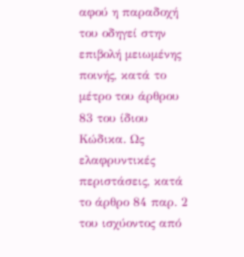αφού η παραδοχή του οδηγεί στην επιβολή μειωμένης ποινής, κατά το μέτρο του άρθρου 83 του ίδιου Κώδικα. Ως ελαφρυντικές περιστάσεις, κατά το άρθρο 84 παρ. 2 του ισχύοντος από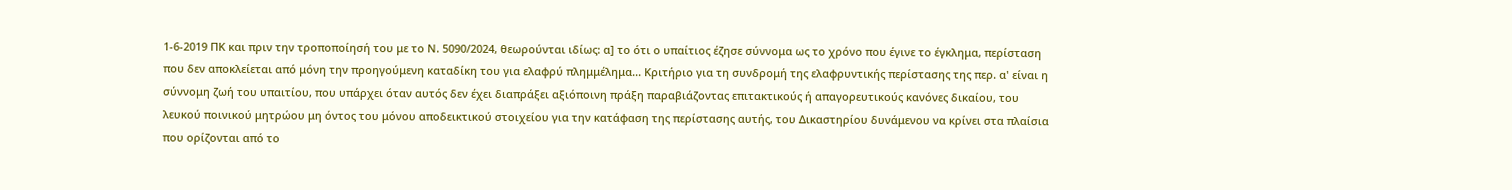1-6-2019 ΠΚ και πριν την τροποποίησή του με το Ν. 5090/2024, θεωρούνται ιδίως: α] το ότι ο υπαίτιος έζησε σύννομα ως το χρόνο που έγινε το έγκλημα, περίσταση που δεν αποκλείεται από μόνη την προηγούμενη καταδίκη του για ελαφρύ πλημμέλημα... Κριτήριο για τη συνδρομή της ελαφρυντικής περίστασης της περ. α' είναι η σύννομη ζωή του υπαιτίου, που υπάρχει όταν αυτός δεν έχει διαπράξει αξιόποινη πράξη παραβιάζοντας επιτακτικούς ή απαγορευτικούς κανόνες δικαίου, του λευκού ποινικού μητρώου μη όντος του μόνου αποδεικτικού στοιχείου για την κατάφαση της περίστασης αυτής, του Δικαστηρίου δυνάμενου να κρίνει στα πλαίσια που ορίζονται από το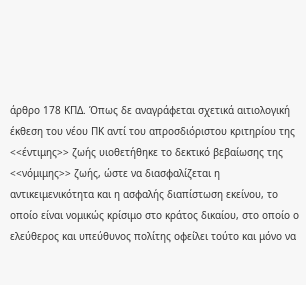άρθρο 178 ΚΠΔ. Όπως δε αναγράφεται σχετικά αιτιολογική έκθεση του νέου ΠΚ αντί του απροσδιόριστου κριτηρίου της <<έντιμης>> ζωής υιοθετήθηκε το δεκτικό βεβαίωσης της <<νόμιμης>> ζωής, ώστε να διασφαλίζεται η αντικειμενικότητα και η ασφαλής διαπίστωση εκείνου, το οποίο είναι νομικώς κρίσιμο στο κράτος δικαίου, στο οποίο ο ελεύθερος και υπεύθυνος πολίτης οφείλει τούτο και μόνο να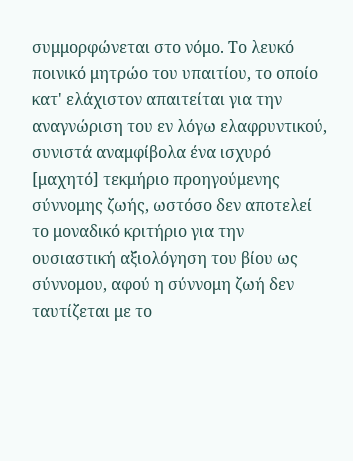συμμορφώνεται στο νόμο. Το λευκό ποινικό μητρώο του υπαιτίου, το οποίο κατ' ελάχιστον απαιτείται για την αναγνώριση του εν λόγω ελαφρυντικού, συνιστά αναμφίβολα ένα ισχυρό [μαχητό] τεκμήριο προηγούμενης σύννομης ζωής, ωστόσο δεν αποτελεί το μοναδικό κριτήριο για την ουσιαστική αξιολόγηση του βίου ως σύννομου, αφού η σύννομη ζωή δεν ταυτίζεται με το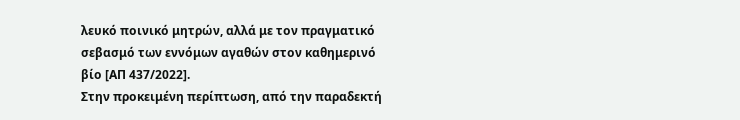λευκό ποινικό μητρών, αλλά με τον πραγματικό σεβασμό των εννόμων αγαθών στον καθημερινό βίο [ΑΠ 437/2022].
Στην προκειμένη περίπτωση, από την παραδεκτή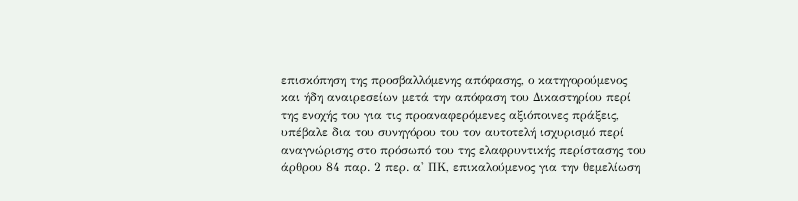επισκόπηση της προσβαλλόμενης απόφασης, ο κατηγορούμενος και ήδη αναιρεσείων μετά την απόφαση του Δικαστηρίου περί της ενοχής του για τις προαναφερόμενες αξιόποινες πράξεις, υπέβαλε δια του συνηγόρου του τον αυτοτελή ισχυρισμό περί αναγνώρισης στο πρόσωπό του της ελαφρυντικής περίστασης του άρθρου 84 παρ. 2 περ. α' ΠΚ, επικαλούμενος για την θεμελίωση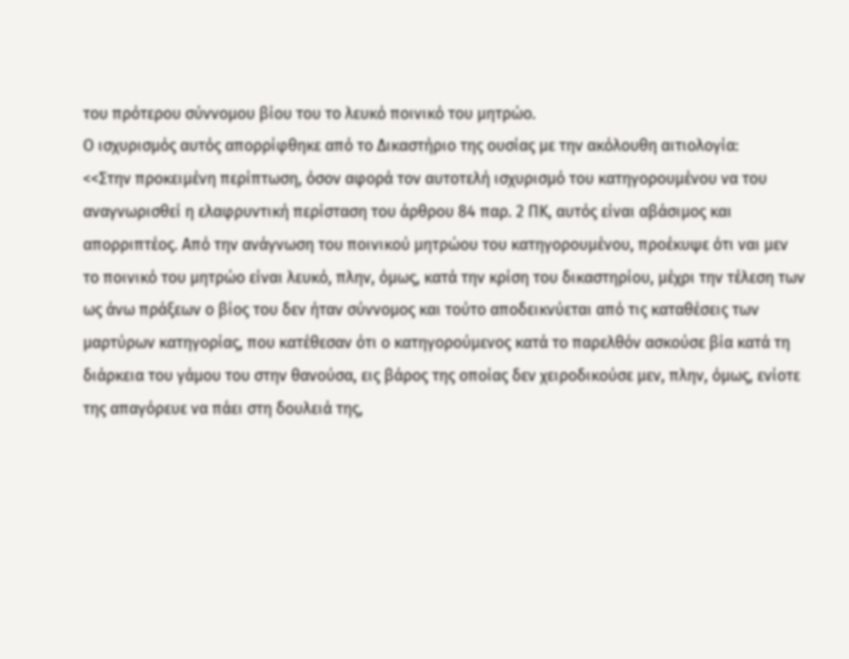του πρότερου σύννομου βίου του το λευκό ποινικό του μητρώο.
Ο ισχυρισμός αυτός απορρίφθηκε από το Δικαστήριο της ουσίας με την ακόλουθη αιτιολογία:
<<Στην προκειμένη περίπτωση, όσον αφορά τον αυτοτελή ισχυρισμό του κατηγορουμένου να του αναγνωρισθεί η ελαφρυντική περίσταση του άρθρου 84 παρ. 2 ΠΚ, αυτός είναι αβάσιμος και απορριπτέος. Από την ανάγνωση του ποινικού μητρώου του κατηγορουμένου, προέκυψε ότι ναι μεν το ποινικό του μητρώο είναι λευκό, πλην, όμως, κατά την κρίση του δικαστηρίου, μέχρι την τέλεση των ως άνω πράξεων ο βίος του δεν ήταν σύννομος και τούτο αποδεικνύεται από τις καταθέσεις των μαρτύρων κατηγορίας, που κατέθεσαν ότι ο κατηγορούμενος κατά το παρελθόν ασκούσε βία κατά τη διάρκεια του γάμου του στην θανούσα, εις βάρος της οποίας δεν χειροδικούσε μεν, πλην, όμως, ενίοτε της απαγόρευε να πάει στη δουλειά της,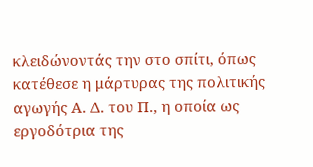κλειδώνοντάς την στο σπίτι, όπως κατέθεσε η μάρτυρας της πολιτικής αγωγής Α. Δ. του Π., η οποία ως εργοδότρια της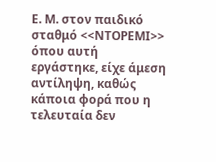Ε. Μ. στον παιδικό σταθμό <<ΝΤΟΡΕΜΙ>> όπου αυτή εργάστηκε, είχε άμεση αντίληψη, καθώς κάποια φορά που η τελευταία δεν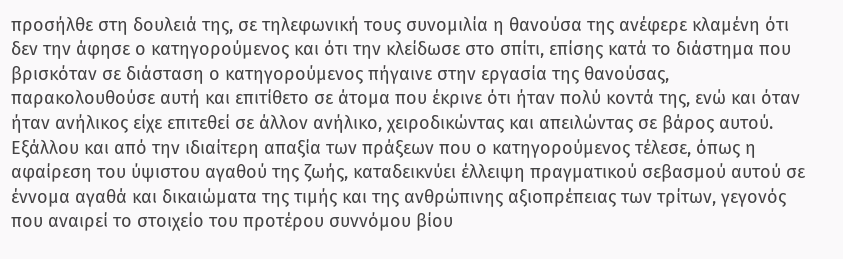προσήλθε στη δουλειά της, σε τηλεφωνική τους συνομιλία η θανούσα της ανέφερε κλαμένη ότι δεν την άφησε ο κατηγορούμενος και ότι την κλείδωσε στο σπίτι, επίσης κατά το διάστημα που βρισκόταν σε διάσταση ο κατηγορούμενος πήγαινε στην εργασία της θανούσας, παρακολουθούσε αυτή και επιτίθετο σε άτομα που έκρινε ότι ήταν πολύ κοντά της, ενώ και όταν ήταν ανήλικος είχε επιτεθεί σε άλλον ανήλικο, χειροδικώντας και απειλώντας σε βάρος αυτού.
Εξάλλου και από την ιδιαίτερη απαξία των πράξεων που ο κατηγορούμενος τέλεσε, όπως η αφαίρεση του ύψιστου αγαθού της ζωής, καταδεικνύει έλλειψη πραγματικού σεβασμού αυτού σε έννομα αγαθά και δικαιώματα της τιμής και της ανθρώπινης αξιοπρέπειας των τρίτων, γεγονός που αναιρεί το στοιχείο του προτέρου συννόμου βίου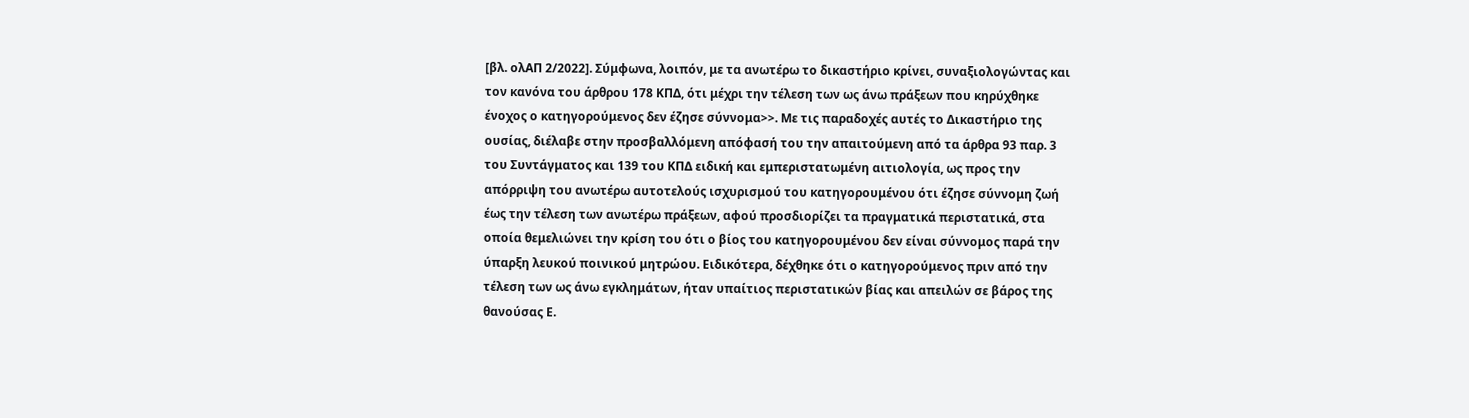[βλ. ολΑΠ 2/2022]. Σύμφωνα, λοιπόν, με τα ανωτέρω το δικαστήριο κρίνει, συναξιολογώντας και τον κανόνα του άρθρου 178 ΚΠΔ, ότι μέχρι την τέλεση των ως άνω πράξεων που κηρύχθηκε ένοχος ο κατηγορούμενος δεν έζησε σύννομα>>. Με τις παραδοχές αυτές το Δικαστήριο της ουσίας, διέλαβε στην προσβαλλόμενη απόφασή του την απαιτούμενη από τα άρθρα 93 παρ. 3 του Συντάγματος και 139 του ΚΠΔ ειδική και εμπεριστατωμένη αιτιολογία, ως προς την απόρριψη του ανωτέρω αυτοτελούς ισχυρισμού του κατηγορουμένου ότι έζησε σύννομη ζωή έως την τέλεση των ανωτέρω πράξεων, αφού προσδιορίζει τα πραγματικά περιστατικά, στα οποία θεμελιώνει την κρίση του ότι ο βίος του κατηγορουμένου δεν είναι σύννομος παρά την ύπαρξη λευκού ποινικού μητρώου. Ειδικότερα, δέχθηκε ότι ο κατηγορούμενος πριν από την τέλεση των ως άνω εγκλημάτων, ήταν υπαίτιος περιστατικών βίας και απειλών σε βάρος της θανούσας Ε.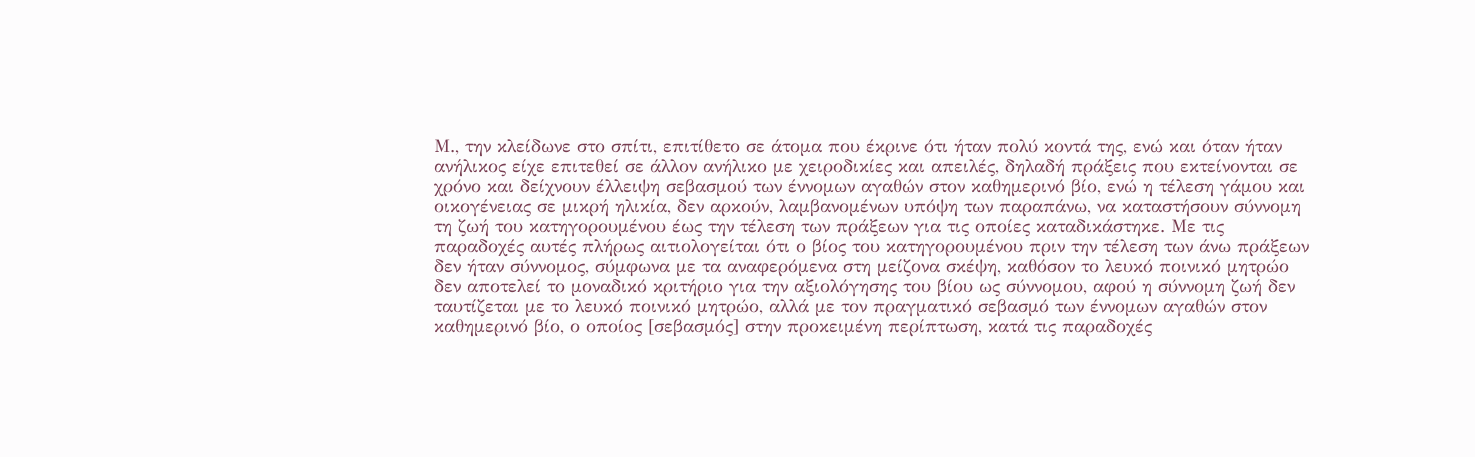Μ., την κλείδωνε στο σπίτι, επιτίθετο σε άτομα που έκρινε ότι ήταν πολύ κοντά της, ενώ και όταν ήταν ανήλικος είχε επιτεθεί σε άλλον ανήλικο με χειροδικίες και απειλές, δηλαδή πράξεις που εκτείνονται σε χρόνο και δείχνουν έλλειψη σεβασμού των έννομων αγαθών στον καθημερινό βίο, ενώ η τέλεση γάμου και οικογένειας σε μικρή ηλικία, δεν αρκούν, λαμβανομένων υπόψη των παραπάνω, να καταστήσουν σύννομη τη ζωή του κατηγορουμένου έως την τέλεση των πράξεων για τις οποίες καταδικάστηκε. Με τις παραδοχές αυτές πλήρως αιτιολογείται ότι ο βίος του κατηγορουμένου πριν την τέλεση των άνω πράξεων δεν ήταν σύννομος, σύμφωνα με τα αναφερόμενα στη μείζονα σκέψη, καθόσον το λευκό ποινικό μητρώο δεν αποτελεί το μοναδικό κριτήριο για την αξιολόγησης του βίου ως σύννομου, αφού η σύννομη ζωή δεν ταυτίζεται με το λευκό ποινικό μητρώο, αλλά με τον πραγματικό σεβασμό των έννομων αγαθών στον καθημερινό βίο, ο οποίος [σεβασμός] στην προκειμένη περίπτωση, κατά τις παραδοχές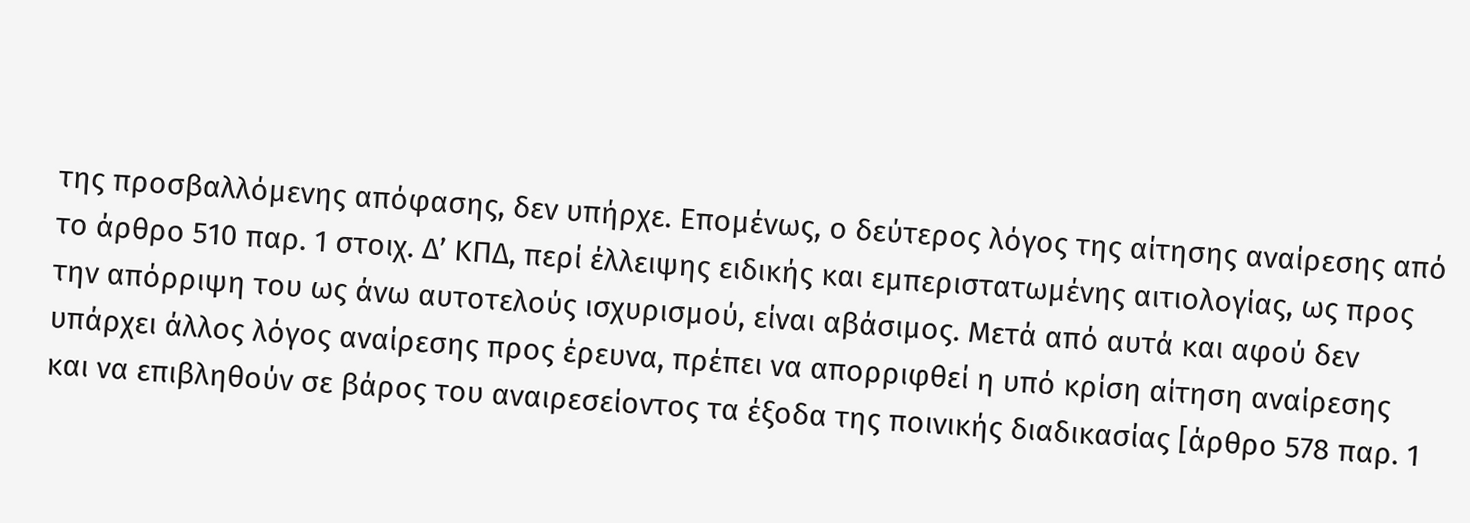της προσβαλλόμενης απόφασης, δεν υπήρχε. Επομένως, ο δεύτερος λόγος της αίτησης αναίρεσης από το άρθρο 510 παρ. 1 στοιχ. Δ’ ΚΠΔ, περί έλλειψης ειδικής και εμπεριστατωμένης αιτιολογίας, ως προς την απόρριψη του ως άνω αυτοτελούς ισχυρισμού, είναι αβάσιμος. Μετά από αυτά και αφού δεν υπάρχει άλλος λόγος αναίρεσης προς έρευνα, πρέπει να απορριφθεί η υπό κρίση αίτηση αναίρεσης και να επιβληθούν σε βάρος του αναιρεσείοντος τα έξοδα της ποινικής διαδικασίας [άρθρο 578 παρ. 1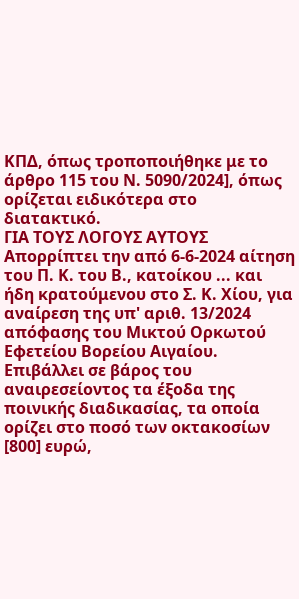ΚΠΔ, όπως τροποποιήθηκε με το άρθρο 115 του Ν. 5090/2024], όπως ορίζεται ειδικότερα στο διατακτικό.
ΓΙΑ ΤΟΥΣ ΛΟΓΟΥΣ ΑΥΤΟΥΣ
Απορρίπτει την από 6-6-2024 αίτηση του Π. Κ. του Β., κατοίκου ... και ήδη κρατούμενου στο Σ. Κ. Χίου, για αναίρεση της υπ' αριθ. 13/2024 απόφασης του Μικτού Ορκωτού Εφετείου Βορείου Αιγαίου.
Επιβάλλει σε βάρος του αναιρεσείοντος τα έξοδα της ποινικής διαδικασίας, τα οποία ορίζει στο ποσό των οκτακοσίων [800] ευρώ,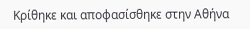Κρίθηκε και αποφασίσθηκε στην Αθήνα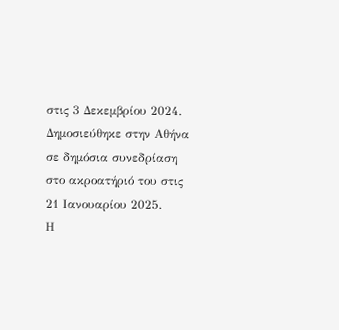στις 3 Δεκεμβρίου 2024.
Δημοσιεύθηκε στην Αθήνα σε δημόσια συνεδρίαση στο ακροατήριό του στις 21 Ιανουαρίου 2025.
Η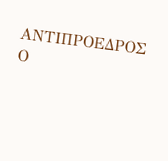ΑΝΤΙΠΡΟΕΔΡΟΣ Ο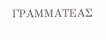ΓΡΑΜΜΑΤΕΑΣ